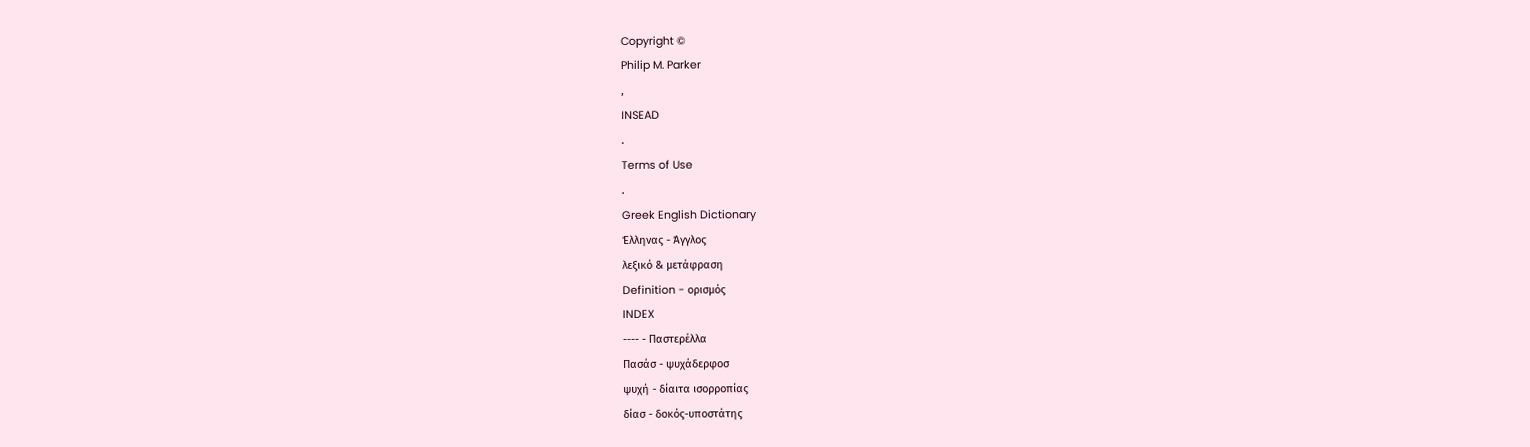Copyright ©
Philip M. Parker
,
INSEAD
.
Terms of Use
.
Greek English Dictionary
Έλληνας - Άγγλος
λεξικό & μετάφραση
Definition - ορισμός
INDEX
---- - Παστερέλλα
Πασάσ - ψυχάδερφοσ
ψυχή - δίαιτα ισορροπίας
δίασ - δοκός-υποστάτης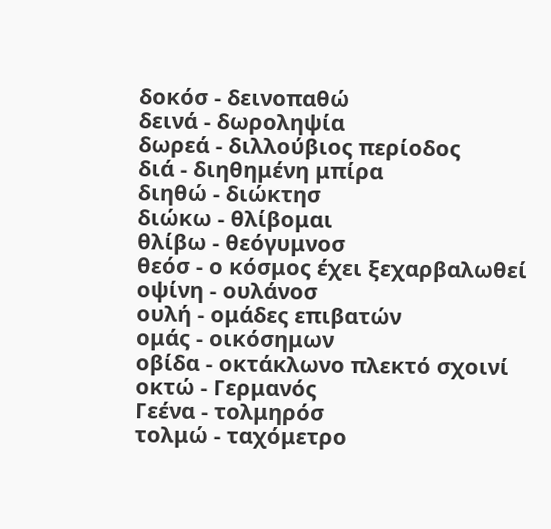δοκόσ - δεινοπαθώ
δεινά - δωροληψία
δωρεά - διλλούβιος περίοδος
διά - διηθημένη μπίρα
διηθώ - διώκτησ
διώκω - θλίβομαι
θλίβω - θεόγυμνοσ
θεόσ - ο κόσμος έχει ξεχαρβαλωθεί
οψίνη - ουλάνοσ
ουλή - ομάδες επιβατών
ομάς - οικόσημων
οβίδα - οκτάκλωνο πλεκτό σχοινί
οκτώ - Γερμανός
Γεένα - τολμηρόσ
τολμώ - ταχόμετρο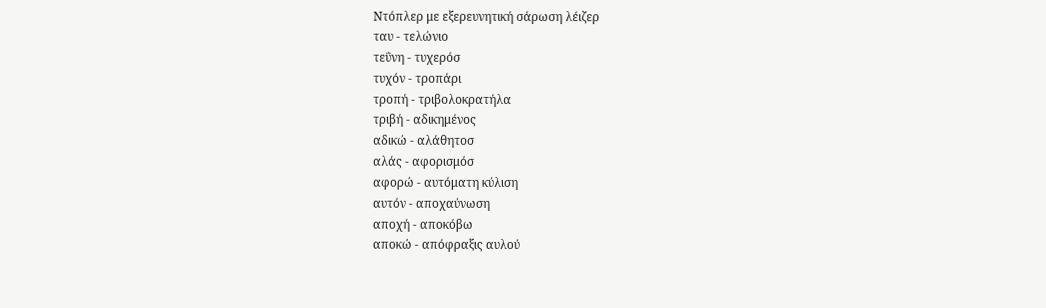Nτόπλερ με εξερευνητική σάρωση λέιζερ
ταυ - τελώνιο
τεΰνη - τυχερόσ
τυχόν - τροπάρι
τροπή - τριβολοκρατήλα
τριβή - αδικημένος
αδικώ - αλάθητοσ
αλάς - αφορισμόσ
αφορώ - αυτόματη κύλιση
αυτόν - αποχαύνωση
αποχή - αποκόβω
αποκώ - απόφραξις αυλού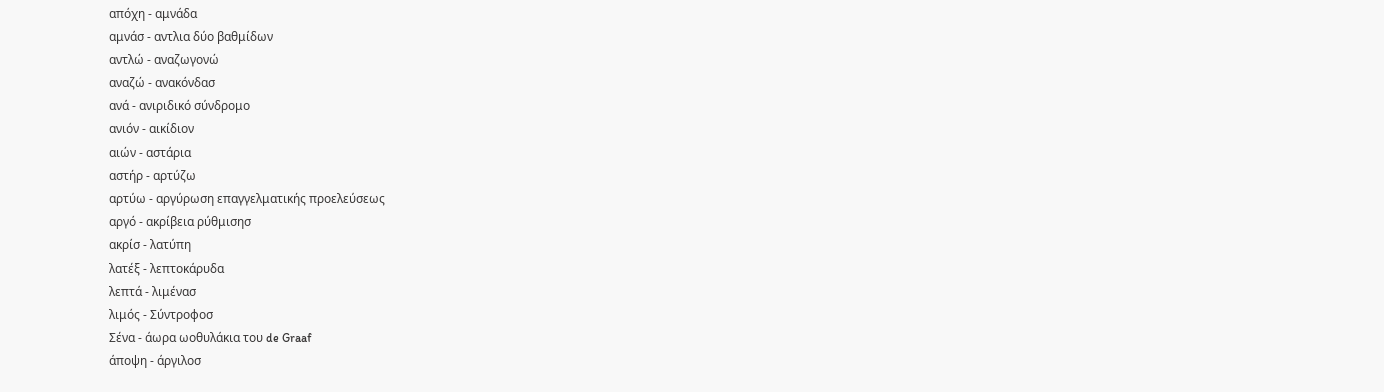απόχη - αμνάδα
αμνάσ - αντλια δύο βαθμίδων
αντλώ - αναζωγονώ
αναζώ - ανακόνδασ
ανά - ανιριδικό σύνδρομο
ανιόν - αικίδιον
αιών - αστάρια
αστήρ - αρτύζω
αρτύω - αργύρωση επαγγελματικής προελεύσεως
αργό - ακρίβεια ρύθμισησ
ακρίσ - λατύπη
λατέξ - λεπτοκάρυδα
λεπτά - λιμένασ
λιμός - Σύντροφοσ
Σένα - άωρα ωοθυλάκια του de Graaf
άποψη - άργιλοσ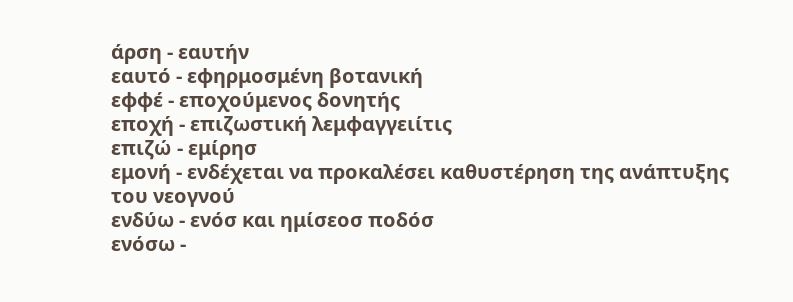άρση - εαυτήν
εαυτό - εφηρμοσμένη βοτανική
εφφέ - εποχούμενος δονητής
εποχή - επιζωστική λεμφαγγειίτις
επιζώ - εμίρησ
εμονή - ενδέχεται να προκαλέσει καθυστέρηση της ανάπτυξης του νεογνού
ενδύω - ενόσ και ημίσεοσ ποδόσ
ενόσω -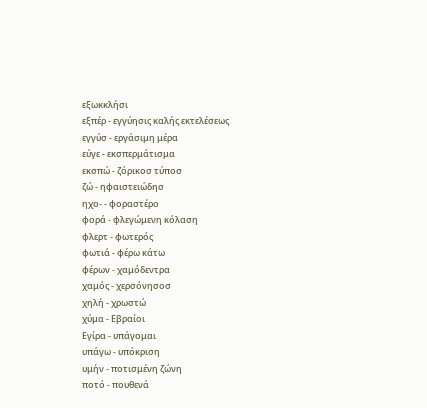εξωκκλήσι
εξπέρ - εγγύησις καλής εκτελέσεως
εγγύσ - εργάσιμη μέρα
εύγε - εκσπερμάτισμα
εκσπώ - ζόρικοσ τύποσ
ζώ - ηφαιστειώδησ
ηχο- - φοραστέρο
φορά - φλεγώμενη κόλαση
φλερτ - φωτερός
φωτιά - φέρω κάτω
φέρων - χαμόδεντρα
χαμός - χερσόνησοσ
χηλή - χρωστώ
χύμα - Εβραίοι
Εγίρα - υπάγομαι
υπάγω - υπόκριση
υμήν - ποτισμένη ζώνη
ποτό - πουθενά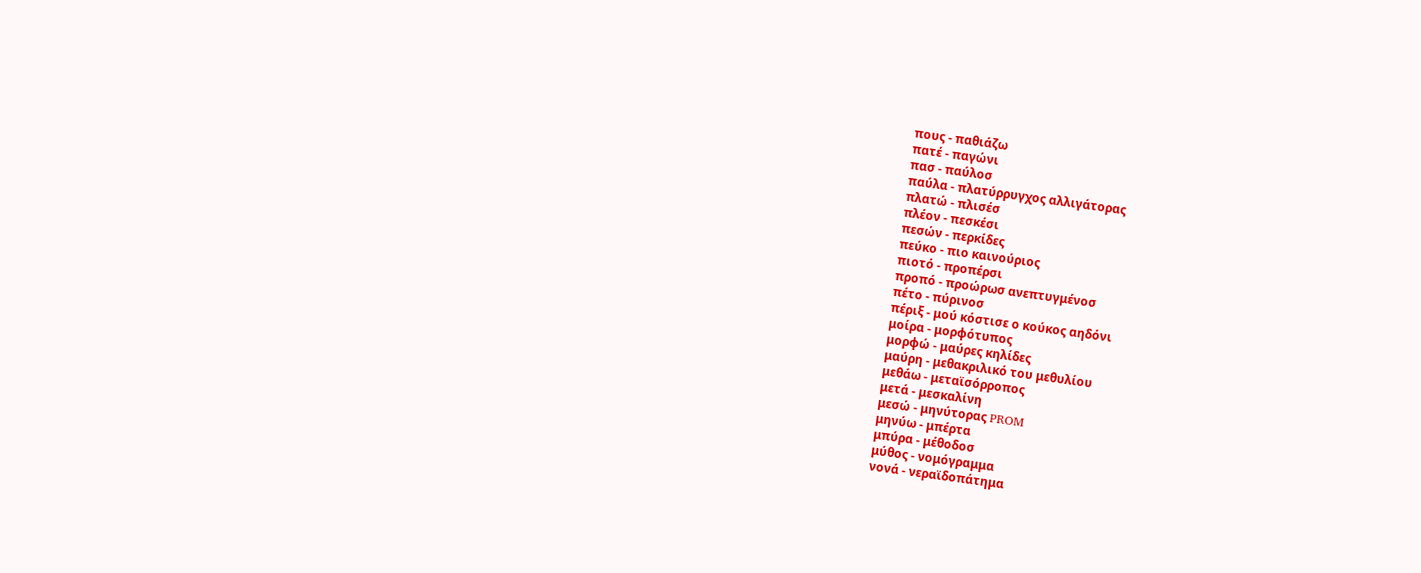πους - παθιάζω
πατέ - παγώνι
πασ - παύλοσ
παύλα - πλατύρρυγχος αλλιγάτορας
πλατώ - πλισέσ
πλέον - πεσκέσι
πεσών - περκίδες
πεύκο - πιο καινούριος
πιοτό - προπέρσι
προπό - προώρωσ ανεπτυγμένοσ
πέτο - πύρινοσ
πέριξ - μού κόστισε ο κούκος αηδόνι
μοίρα - μορφότυπος
μορφώ - μαύρες κηλίδες
μαύρη - μεθακριλικό του μεθυλίου
μεθάω - μεταϊσόρροπος
μετά - μεσκαλίνη
μεσώ - μηνύτορας PROM
μηνύω - μπέρτα
μπύρα - μέθοδοσ
μύθος - νομόγραμμα
νονά - νεραϊδοπάτημα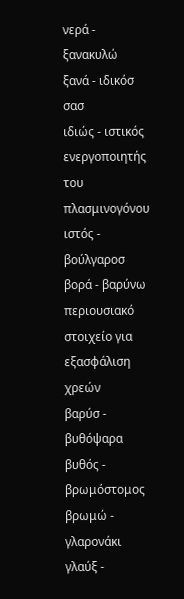νερά - ξανακυλώ
ξανά - ιδικόσ σασ
ιδιώς - ιστικός ενεργοποιητής του πλασμινογόνου
ιστός - βούλγαροσ
βορά - βαρύνω περιουσιακό στοιχείο για εξασφάλιση χρεών
βαρύσ - βυθόψαρα
βυθός - βρωμόστομος
βρωμώ - γλαρονάκι
γλαύξ -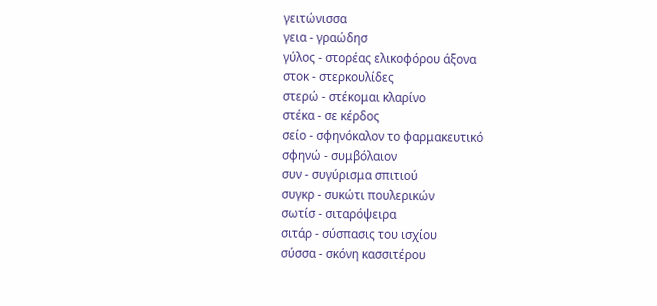γειτώνισσα
γεια - γραώδησ
γύλος - στορέας ελικοφόρου άξονα
στοκ - στερκουλίδες
στερώ - στέκομαι κλαρίνο
στέκα - σε κέρδος
σείο - σφηνόκαλον το φαρμακευτικό
σφηνώ - συμβόλαιον
συν - συγύρισμα σπιτιού
συγκρ - συκώτι πουλερικών
σωτίσ - σιταρόψειρα
σιτάρ - σύσπασις του ισχίου
σύσσα - σκόνη κασσιτέρου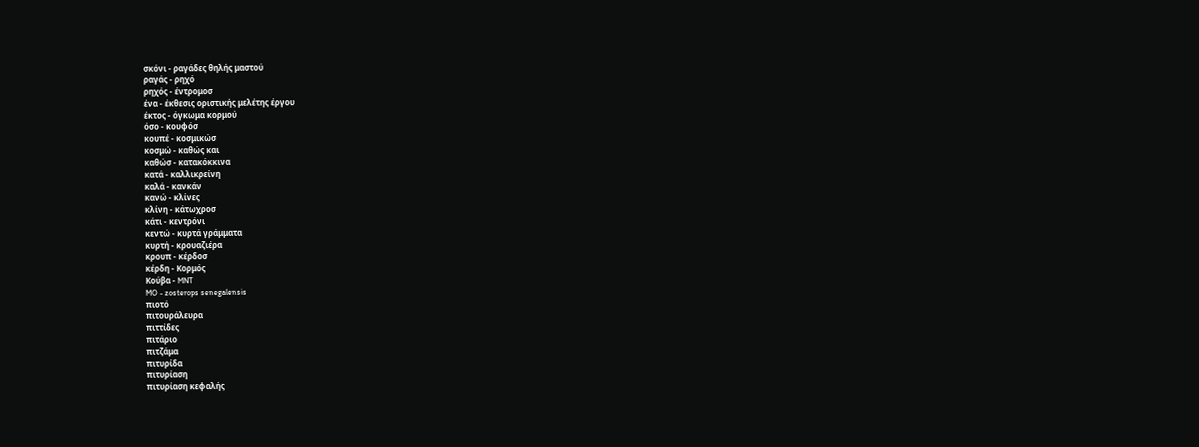σκόνι - ραγάδες θηλής μαστού
ραγάς - ρηχό
ρηχός - έντρομοσ
ένα - έκθεσις οριστικής μελέτης έργου
έκτος - όγκωμα κορμού
όσο - κουφόσ
κουπέ - κοσμικώσ
κοσμώ - καθώς και
καθώσ - κατακόκκινα
κατά - καλλικρείνη
καλά - κανκάν
κανώ - κλίνες
κλίνη - κάτωχροσ
κάτι - κεντρόνι
κεντώ - κυρτά γράμματα
κυρτή - κρουαζιέρα
κρουπ - κέρδοσ
κέρδη - Κορμός
Κούβα - MNT
MO - zosterops senegalensis
πιοτό
πιτουράλευρα
πιττίδες
πιτάριο
πιτζάμα
πιτυρίδα
πιτυρίαση
πιτυρίαση κεφαλής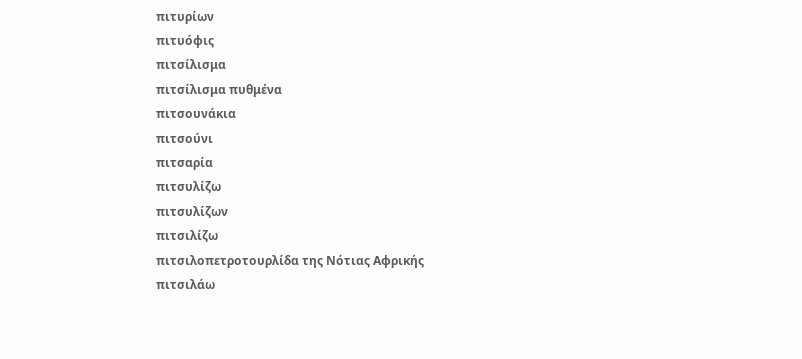πιτυρίων
πιτυόφις
πιτσίλισμα
πιτσίλισμα πυθμένα
πιτσουνάκια
πιτσούνι
πιτσαρία
πιτσυλίζω
πιτσυλίζων
πιτσιλίζω
πιτσιλοπετροτουρλίδα της Νότιας Αφρικής
πιτσιλάω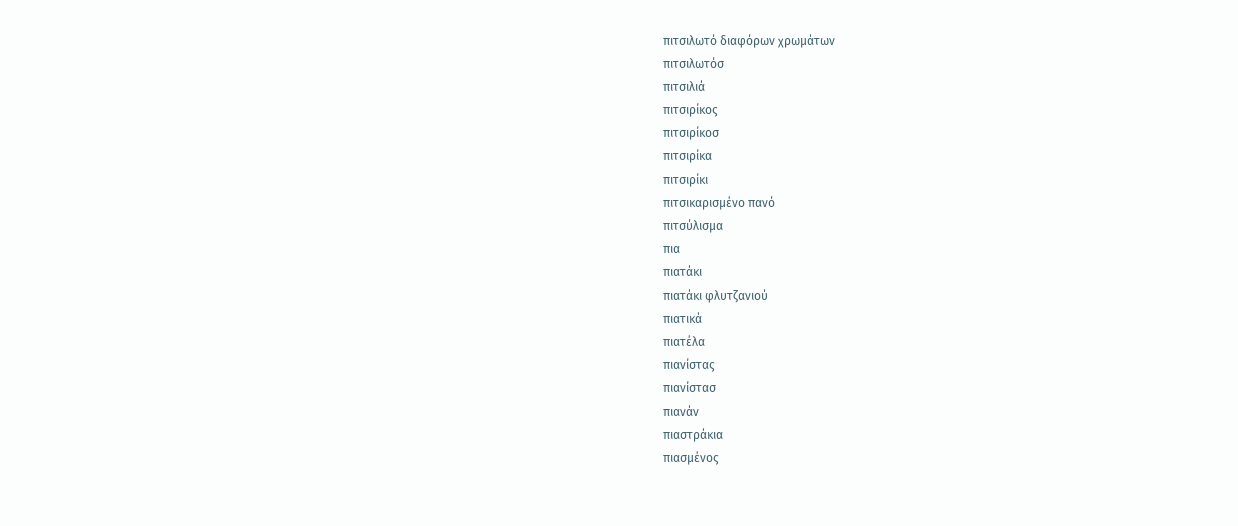πιτσιλωτό διαφόρων χρωμάτων
πιτσιλωτόσ
πιτσιλιά
πιτσιρίκος
πιτσιρίκοσ
πιτσιρίκα
πιτσιρίκι
πιτσικαρισμένο πανό
πιτσύλισμα
πια
πιατάκι
πιατάκι φλυτζανιού
πιατικά
πιατέλα
πιανίστας
πιανίστασ
πιανάν
πιαστράκια
πιασμένος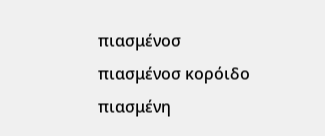πιασμένοσ
πιασμένοσ κορόιδο
πιασμένη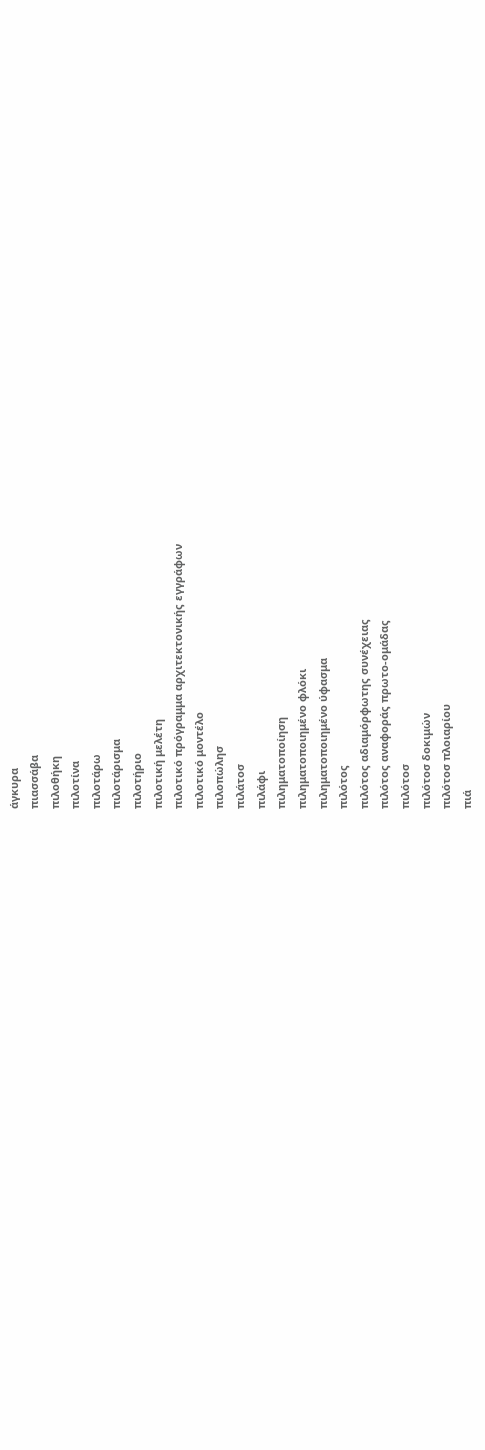άγκυρα
πιασσάβα
πιλοθήκη
πιλοτίνα
πιλοτάρω
πιλοτάρισμα
πιλοτήριο
πιλοτική μελέτη
πιλοτικό πρόγραμμα αρχιτεκτονικής εγγράφων
πιλοτικό μοντέλο
πιλοπώλησ
πιλάτοσ
πιλάφι
πιληματοποίηση
πιληματοποιημένο φλόκι
πιληματοποιημένο ύφασμα
πιλότος
πιλότος αδιαμόρφωτης συνέχειας
πιλότος αναφοράς πρωτο-ομάδας
πιλότοσ
πιλότοσ δοκιμών
πιλότοσ πλοιαρίου
πιά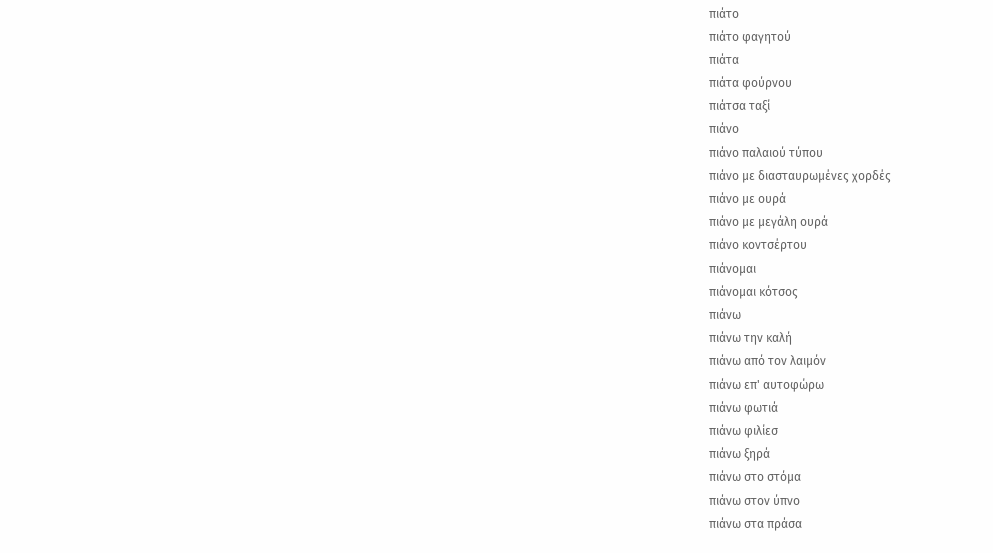πιάτο
πιάτο φαγητού
πιάτα
πιάτα φούρνου
πιάτσα ταξί
πιάνο
πιάνο παλαιού τύπου
πιάνο με διασταυρωμένες χορδές
πιάνο με ουρά
πιάνο με μεγάλη ουρά
πιάνο κοντσέρτου
πιάνομαι
πιάνομαι κότσος
πιάνω
πιάνω την καλή
πιάνω από τον λαιμόν
πιάνω επ' αυτοφώρω
πιάνω φωτιά
πιάνω φιλίεσ
πιάνω ξηρά
πιάνω στο στόμα
πιάνω στον ύπνο
πιάνω στα πράσα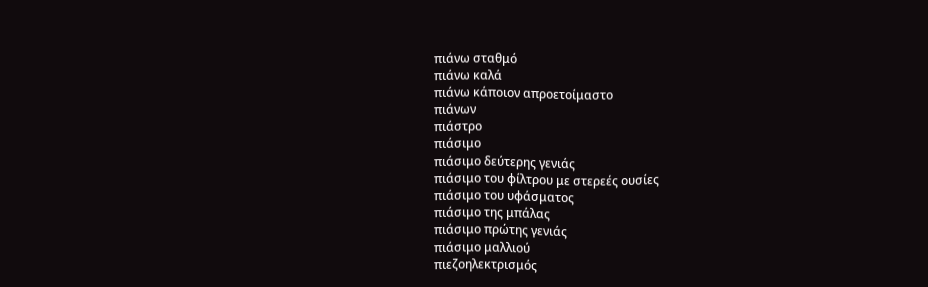πιάνω σταθμό
πιάνω καλά
πιάνω κάποιον απροετοίμαστο
πιάνων
πιάστρο
πιάσιμο
πιάσιμο δεύτερης γενιάς
πιάσιμο του φίλτρου με στερεές ουσίες
πιάσιμο του υφάσματος
πιάσιμο της μπάλας
πιάσιμο πρώτης γενιάς
πιάσιμο μαλλιού
πιεζοηλεκτρισμός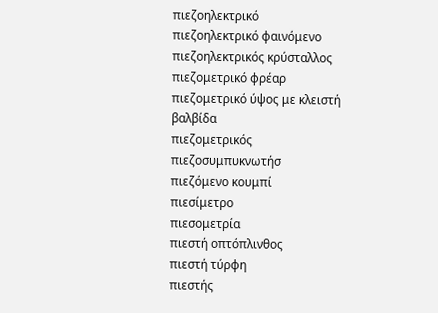πιεζοηλεκτρικό
πιεζοηλεκτρικό φαινόμενο
πιεζοηλεκτρικός κρύσταλλος
πιεζομετρικό φρέαρ
πιεζομετρικό ύψος με κλειστή βαλβίδα
πιεζομετρικός
πιεζοσυμπυκνωτήσ
πιεζόμενο κουμπί
πιεσίμετρο
πιεσομετρία
πιεστή οπτόπλινθος
πιεστή τύρφη
πιεστής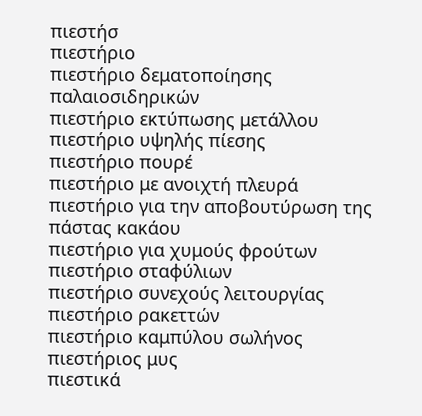πιεστήσ
πιεστήριο
πιεστήριο δεματοποίησης παλαιοσιδηρικών
πιεστήριο εκτύπωσης μετάλλου
πιεστήριο υψηλής πίεσης
πιεστήριο πουρέ
πιεστήριο με ανοιχτή πλευρά
πιεστήριο για την αποβουτύρωση της πάστας κακάου
πιεστήριο για χυμούς φρούτων
πιεστήριο σταφύλιων
πιεστήριο συνεχούς λειτουργίας
πιεστήριο ρακεττών
πιεστήριο καμπύλου σωλήνος
πιεστήριος μυς
πιεστικά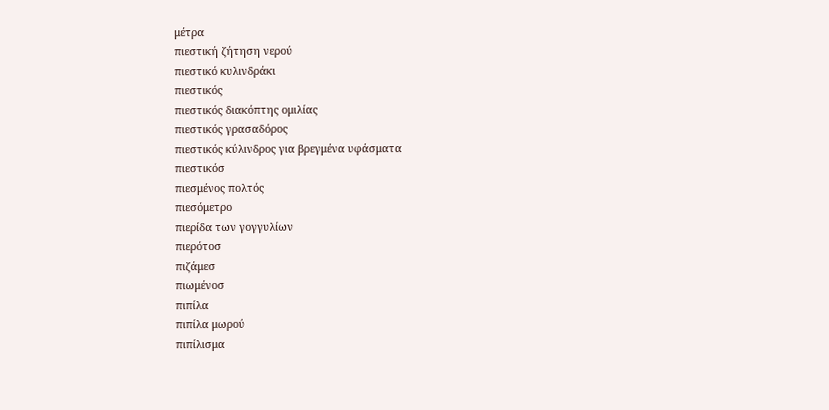μέτρα
πιεστική ζήτηση νερού
πιεστικό κυλινδράκι
πιεστικός
πιεστικός διακόπτης ομιλίας
πιεστικός γρασαδόρος
πιεστικός κύλινδρος για βρεγμένα υφάσματα
πιεστικόσ
πιεσμένος πολτός
πιεσόμετρο
πιερίδα των γογγυλίων
πιερότοσ
πιζάμεσ
πιωμένοσ
πιπίλα
πιπίλα μωρού
πιπίλισμα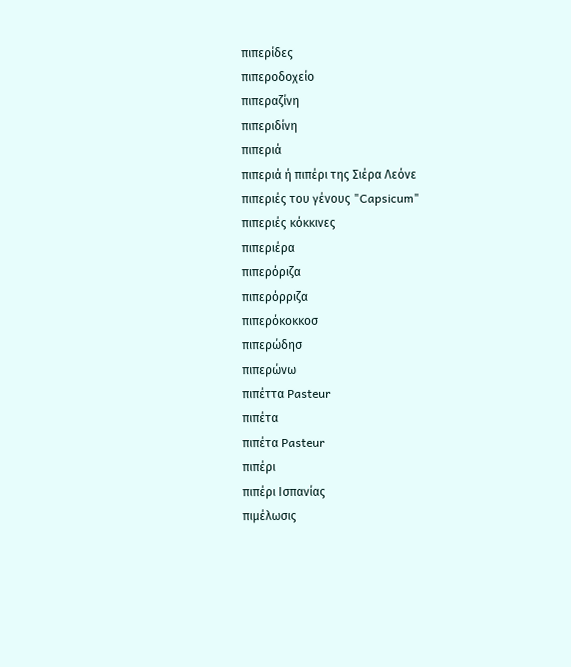πιπερίδες
πιπεροδοχείο
πιπεραζίνη
πιπεριδίνη
πιπεριά
πιπεριά ή πιπέρι της Σιέρα Λεόνε
πιπεριές του γένους "Capsicum"
πιπεριές κόκκινες
πιπεριέρα
πιπερόριζα
πιπερόρριζα
πιπερόκοκκοσ
πιπερώδησ
πιπερώνω
πιπέττα Pasteur
πιπέτα
πιπέτα Pasteur
πιπέρι
πιπέρι Ισπανίας
πιμέλωσις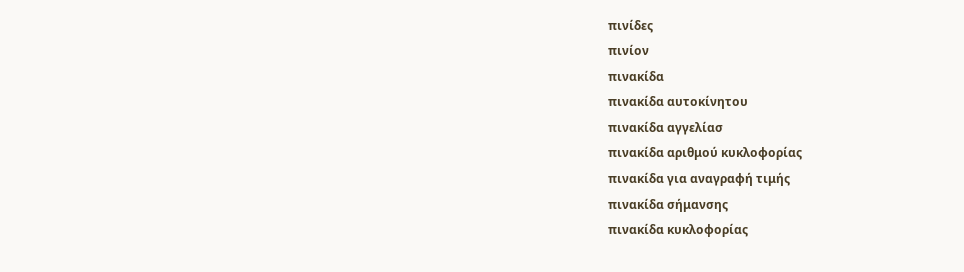πινίδες
πινίον
πινακίδα
πινακίδα αυτοκίνητου
πινακίδα αγγελίασ
πινακίδα αριθμού κυκλοφορίας
πινακίδα για αναγραφή τιμής
πινακίδα σήμανσης
πινακίδα κυκλοφορίας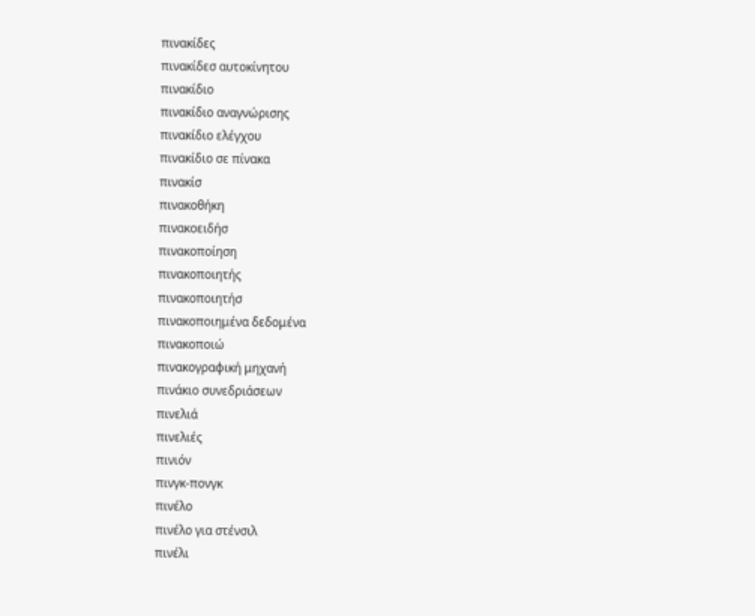πινακίδες
πινακίδεσ αυτοκίνητου
πινακίδιο
πινακίδιο αναγνώρισης
πινακίδιο ελέγχου
πινακίδιο σε πίνακα
πινακίσ
πινακοθήκη
πινακοειδήσ
πινακοποίηση
πινακοποιητής
πινακοποιητήσ
πινακοποιημένα δεδομένα
πινακοποιώ
πινακογραφική μηχανή
πινάκιο συνεδριάσεων
πινελιά
πινελιές
πινιόν
πινγκ-πονγκ
πινέλο
πινέλο για στένσιλ
πινέλι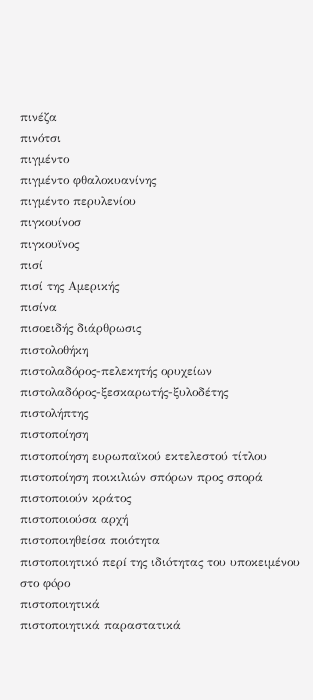πινέζα
πινότσι
πιγμέντο
πιγμέντο φθαλοκυανίνης
πιγμέντο περυλενίου
πιγκουίνοσ
πιγκουϊνος
πισί
πισί της Αμερικής
πισίνα
πισοειδής διάρθρωσις
πιστολοθήκη
πιστολαδόρος-πελεκητής ορυχείων
πιστολαδόρος-ξεσκαρωτής-ξυλοδέτης
πιστολήπτης
πιστοποίηση
πιστοποίηση ευρωπαϊκού εκτελεστού τίτλου
πιστοποίηση ποικιλιών σπόρων προς σπορά
πιστοποιούν κράτος
πιστοποιούσα αρχή
πιστοποιηθείσα ποιότητα
πιστοποιητικó περí της ιδιóτητας του υποκειμένου στο φóρο
πιστοποιητικά
πιστοποιητικά παραστατικά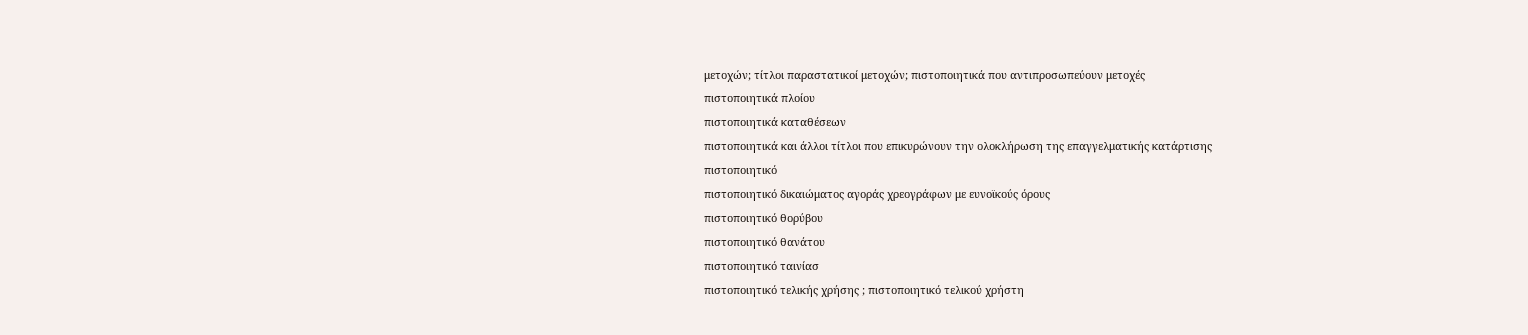μετοχών; τίτλοι παραστατικοί μετοχών; πιστοποιητικά που αντιπροσωπεύουν μετοχές
πιστοποιητικά πλοίου
πιστοποιητικά καταθέσεων
πιστοποιητικά και άλλοι τίτλοι που επικυρώνουν την ολοκλήρωση της επαγγελματικής κατάρτισης
πιστοποιητικό
πιστοποιητικό δικαιώματος αγοράς χρεογράφων με ευνοϊκούς όρους
πιστοποιητικό θορύβου
πιστοποιητικό θανάτου
πιστοποιητικό ταινίασ
πιστοποιητικό τελικής χρήσης ; πιστοποιητικό τελικού χρήστη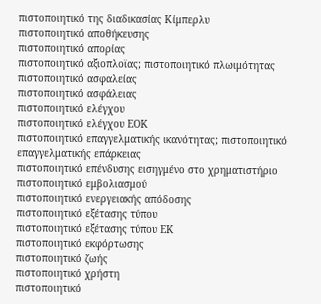πιστοποιητικό της διαδικασίας Κίμπερλυ
πιστοποιητικό αποθήκευσης
πιστοποιητικό απορίας
πιστοποιητικό αξιοπλοϊας; πιστοποιητικό πλωιμότητας
πιστοποιητικό ασφαλείας
πιστοποιητικό ασφάλειας
πιστοποιητικό ελέγχου
πιστοποιητικό ελέγχου ΕΟΚ
πιστοποιητικό επαγγελματικής ικανότητας; πιστοποιητικό επαγγελματικής επάρκειας
πιστοποιητικό επένδυσης εισηγμένο στο χρηματιστήριο
πιστοποιητικό εμβολιασμού
πιστοποιητικό ενεργειακής απόδοσης
πιστοποιητικό εξέτασης τύπου
πιστοποιητικό εξέτασης τύπου ΕΚ
πιστοποιητικό εκφόρτωσης
πιστοποιητικό ζωής
πιστοποιητικό χρήστη
πιστοποιητικό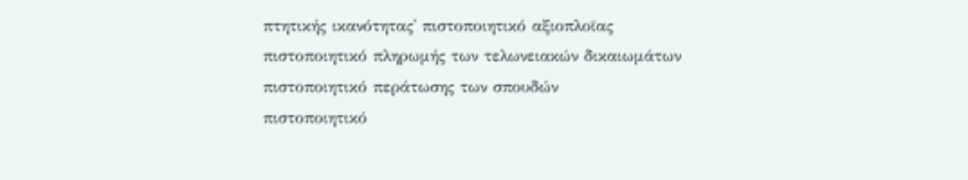πτητικής ικανότητας' πιστοποιητικό αξιοπλοϊας
πιστοποιητικό πληρωμής των τελωνειακών δικαιωμάτων
πιστοποιητικό περάτωσης των σπουδών
πιστοποιητικό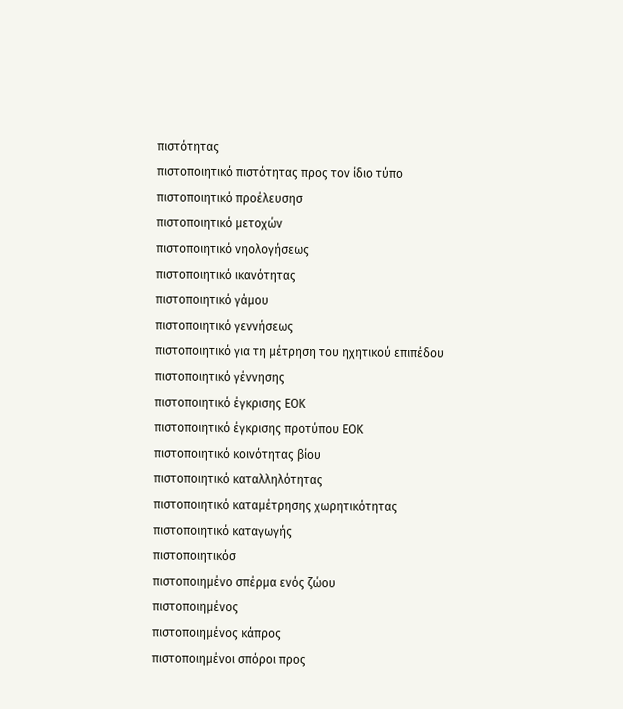πιστότητας
πιστοποιητικό πιστότητας προς τον ίδιο τύπο
πιστοποιητικό προέλευσησ
πιστοποιητικό μετοχών
πιστοποιητικό νηολογήσεως
πιστοποιητικό ικανότητας
πιστοποιητικό γάμου
πιστοποιητικό γεννήσεως
πιστοποιητικό για τη μέτρηση του ηχητικού επιπέδου
πιστοποιητικό γέννησης
πιστοποιητικό έγκρισης ΕΟΚ
πιστοποιητικό έγκρισης προτύπου ΕΟΚ
πιστοποιητικό κοινότητας βίου
πιστοποιητικό καταλληλότητας
πιστοποιητικό καταμέτρησης χωρητικότητας
πιστοποιητικό καταγωγής
πιστοποιητικόσ
πιστοποιημένο σπέρμα ενός ζώου
πιστοποιημένος
πιστοποιημένος κάπρος
πιστοποιημένοι σπόροι προς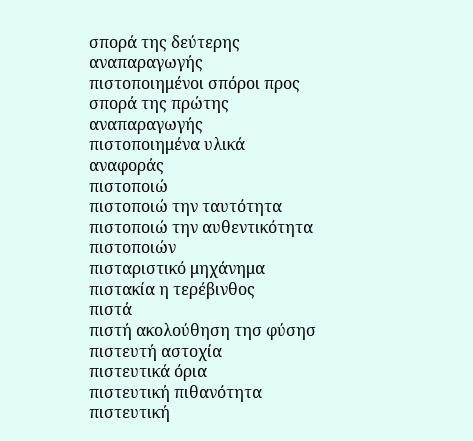σπορά της δεύτερης αναπαραγωγής
πιστοποιημένοι σπόροι προς σπορά της πρώτης αναπαραγωγής
πιστοποιημένα υλικά αναφοράς
πιστοποιώ
πιστοποιώ την ταυτότητα
πιστοποιώ την αυθεντικότητα
πιστοποιών
πισταριστικό μηχάνημα
πιστακία η τερέβινθος
πιστά
πιστή ακολούθηση τησ φύσησ
πιστευτή αστοχία
πιστευτικά όρια
πιστευτική πιθανότητα
πιστευτική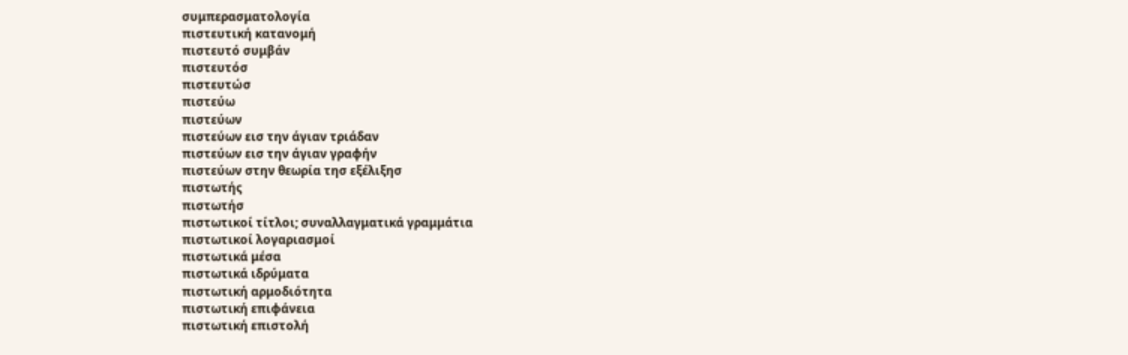συμπερασματολογία
πιστευτική κατανομή
πιστευτό συμβάν
πιστευτόσ
πιστευτώσ
πιστεύω
πιστεύων
πιστεύων εισ την άγιαν τριάδαν
πιστεύων εισ την άγιαν γραφήν
πιστεύων στην θεωρία τησ εξέλιξησ
πιστωτής
πιστωτήσ
πιστωτικοί τίτλοι; συναλλαγματικά γραμμάτια
πιστωτικοί λογαριασμοί
πιστωτικά μέσα
πιστωτικά ιδρύματα
πιστωτική αρμοδιότητα
πιστωτική επιφάνεια
πιστωτική επιστολή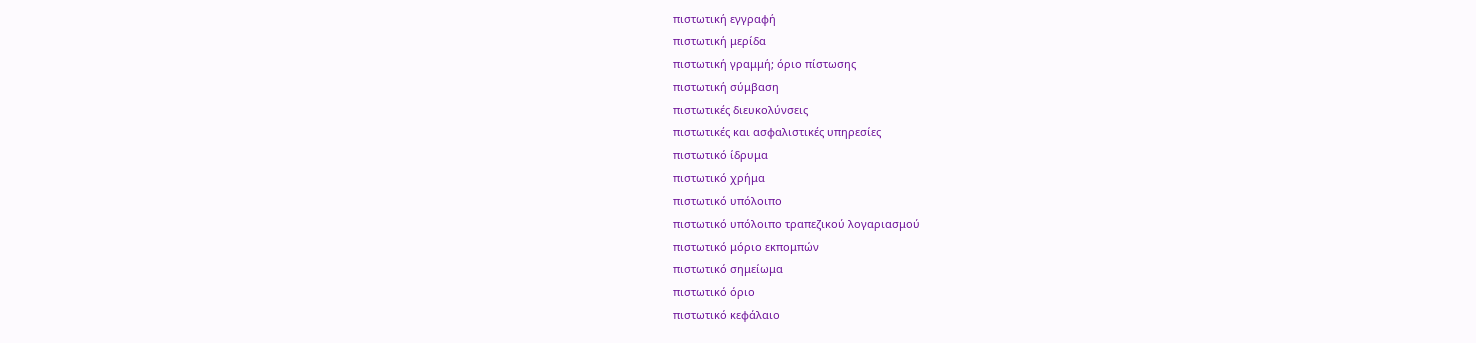πιστωτική εγγραφή
πιστωτική μερίδα
πιστωτική γραμμή; όριο πίστωσης
πιστωτική σύμβαση
πιστωτικές διευκολύνσεις
πιστωτικές και ασφαλιστικές υπηρεσίες
πιστωτικό ίδρυμα
πιστωτικό χρήμα
πιστωτικό υπόλοιπο
πιστωτικό υπόλοιπο τραπεζικού λογαριασμού
πιστωτικό μόριο εκπομπών
πιστωτικό σημείωμα
πιστωτικό όριο
πιστωτικό κεφάλαιο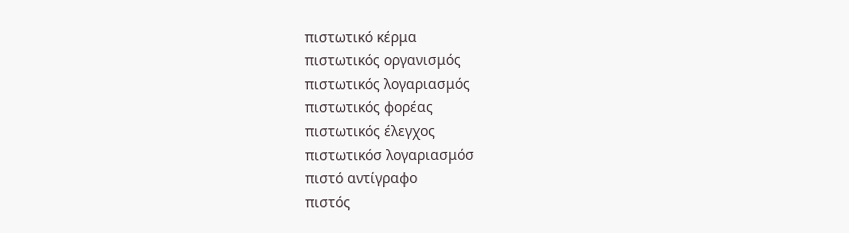πιστωτικό κέρμα
πιστωτικός οργανισμός
πιστωτικός λογαριασμός
πιστωτικός φορέας
πιστωτικός έλεγχος
πιστωτικόσ λογαριασμόσ
πιστό αντίγραφο
πιστός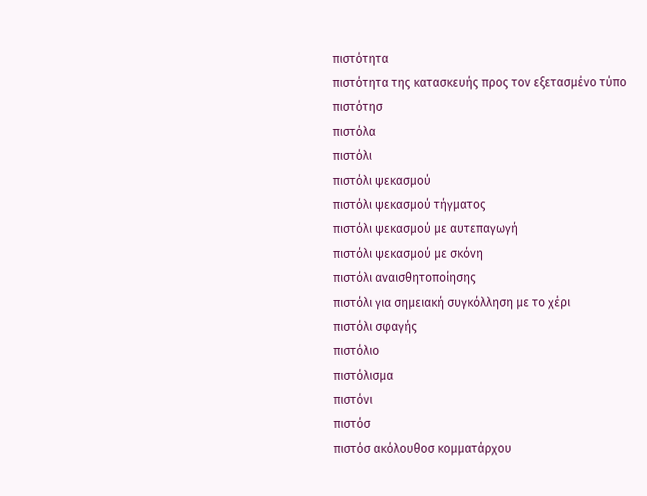πιστότητα
πιστότητα της κατασκευής προς τον εξετασμένο τύπο
πιστότησ
πιστόλα
πιστόλι
πιστόλι ψεκασμού
πιστόλι ψεκασμού τήγματος
πιστόλι ψεκασμού με αυτεπαγωγή
πιστόλι ψεκασμού με σκόνη
πιστόλι αναισθητοποίησης
πιστόλι για σημειακή συγκόλληση με το χέρι
πιστόλι σφαγής
πιστόλιο
πιστόλισμα
πιστόνι
πιστόσ
πιστόσ ακόλουθοσ κομματάρχου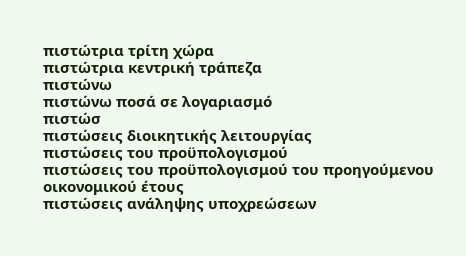πιστώτρια τρίτη χώρα
πιστώτρια κεντρική τράπεζα
πιστώνω
πιστώνω ποσά σε λογαριασμό
πιστώσ
πιστώσεις διοικητικής λειτουργίας
πιστώσεις του προϋπολογισμού
πιστώσεις του προϋπολογισμού του προηγούμενου οικονομικού έτους
πιστώσεις ανάληψης υποχρεώσεων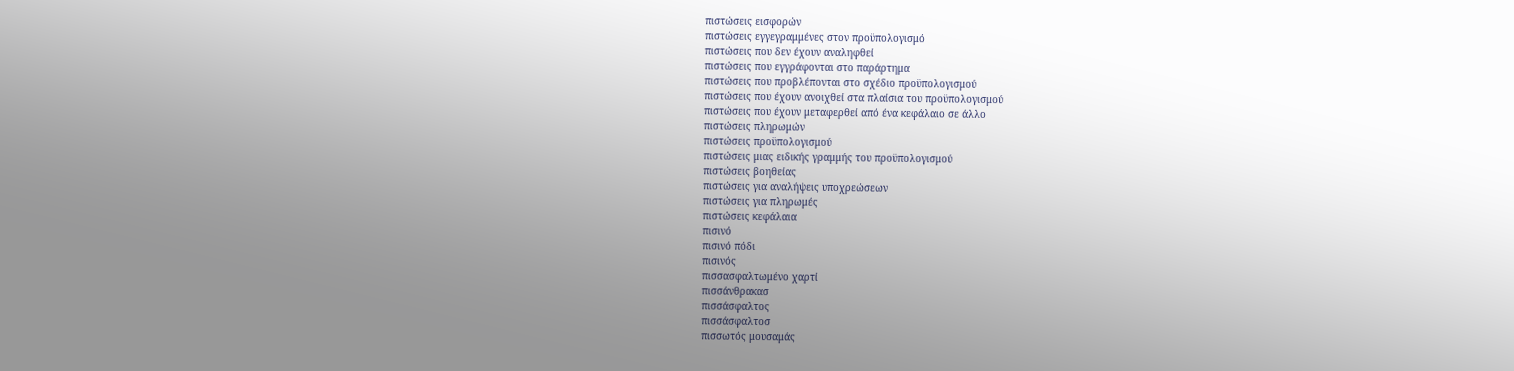πιστώσεις εισφορών
πιστώσεις εγγεγραμμένες στον προϋπολογισμό
πιστώσεις που δεν έχουν αναληφθεί
πιστώσεις που εγγράφονται στο παράρτημα
πιστώσεις που προβλέπονται στο σχέδιο προϋπολογισμού
πιστώσεις που έχουν ανοιχθεί στα πλαίσια του προϋπολογισμού
πιστώσεις που έχουν μεταφερθεί από ένα κεφάλαιο σε άλλο
πιστώσεις πληρωμών
πιστώσεις προϋπολογισμού
πιστώσεις μιας ειδικής γραμμής του προϋπολογισμού
πιστώσεις βοηθείας
πιστώσεις για αναλήψεις υποχρεώσεων
πιστώσεις για πληρωμές
πιστώσεις κεφάλαια
πισινό
πισινό πόδι
πισινός
πισσασφαλτωμένο χαρτί
πισσάνθρακασ
πισσάσφαλτος
πισσάσφαλτοσ
πισσωτός μουσαμάς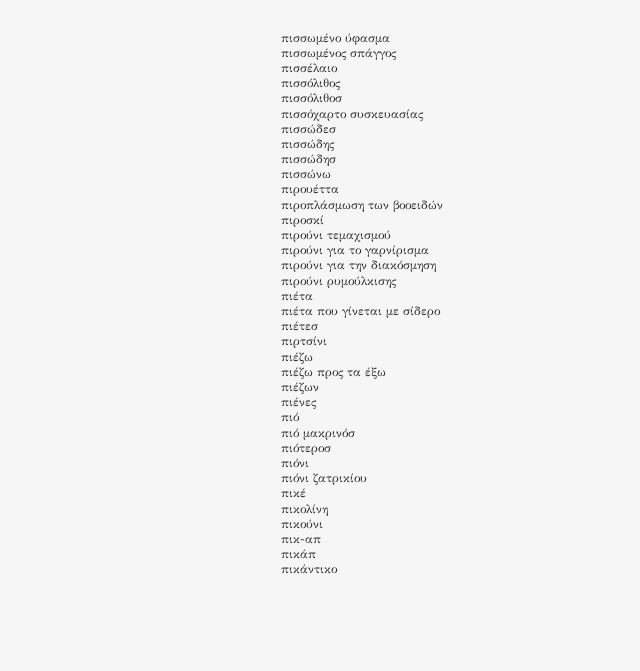πισσωμένο ύφασμα
πισσωμένος σπάγγος
πισσέλαιο
πισσόλιθος
πισσόλιθοσ
πισσόχαρτο συσκευασίας
πισσώδεσ
πισσώδης
πισσώδησ
πισσώνω
πιρουέττα
πιροπλάσμωση των βοοειδών
πιροσκί
πιρούνι τεμαχισμού
πιρούνι για το γαρνίρισμα
πιρούνι για την διακόσμηση
πιρούνι ρυμούλκισης
πιέτα
πιέτα που γίνεται με σίδερο
πιέτεσ
πιρτσίνι
πιέζω
πιέζω προς τα έξω
πιέζων
πιένες
πιό
πιό μακρινόσ
πιότεροσ
πιόνι
πιόνι ζατρικίου
πικέ
πικολίνη
πικούνι
πικ-απ
πικάπ
πικάντικο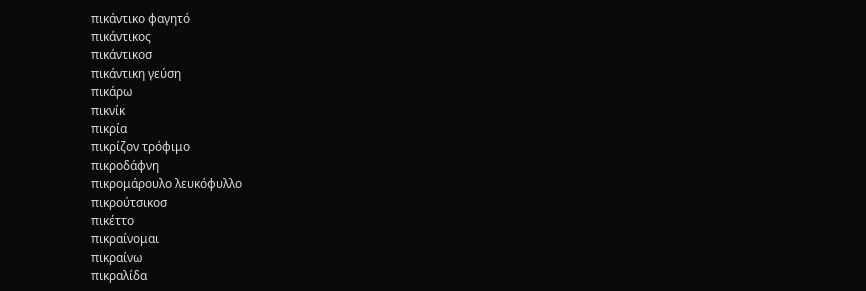πικάντικο φαγητό
πικάντικος
πικάντικοσ
πικάντικη γεύση
πικάρω
πικνίκ
πικρία
πικρίζον τρόφιμο
πικροδάφνη
πικρομάρουλο λευκόφυλλο
πικρούτσικοσ
πικέττο
πικραίνομαι
πικραίνω
πικραλίδα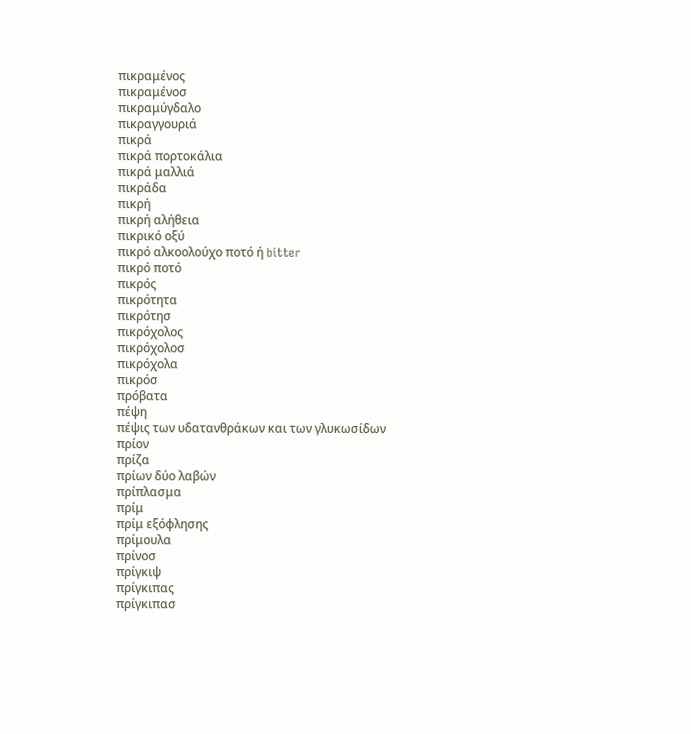πικραμένος
πικραμένοσ
πικραμύγδαλο
πικραγγουριά
πικρά
πικρά πορτοκάλια
πικρά μαλλιά
πικράδα
πικρή
πικρή αλήθεια
πικρικό οξύ
πικρό αλκοολούχο ποτό ή bitter
πικρό ποτό
πικρός
πικρότητα
πικρότησ
πικρόχολος
πικρόχολοσ
πικρόχολα
πικρόσ
πρóβατα
πέψη
πέψις των υδατανθράκων και των γλυκωσίδων
πρίον
πρίζα
πρίων δύο λαβών
πρίπλασμα
πρίμ
πρίμ εξόφλησης
πρίμουλα
πρίνοσ
πρίγκιψ
πρίγκιπας
πρίγκιπασ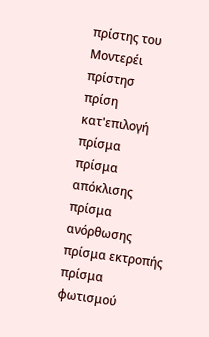πρίστης του Μοντερέι
πρίστησ
πρίση κατ'επιλογή
πρίσμα
πρίσμα απόκλισης
πρίσμα ανόρθωσης
πρίσμα εκτροπής
πρίσμα φωτισμού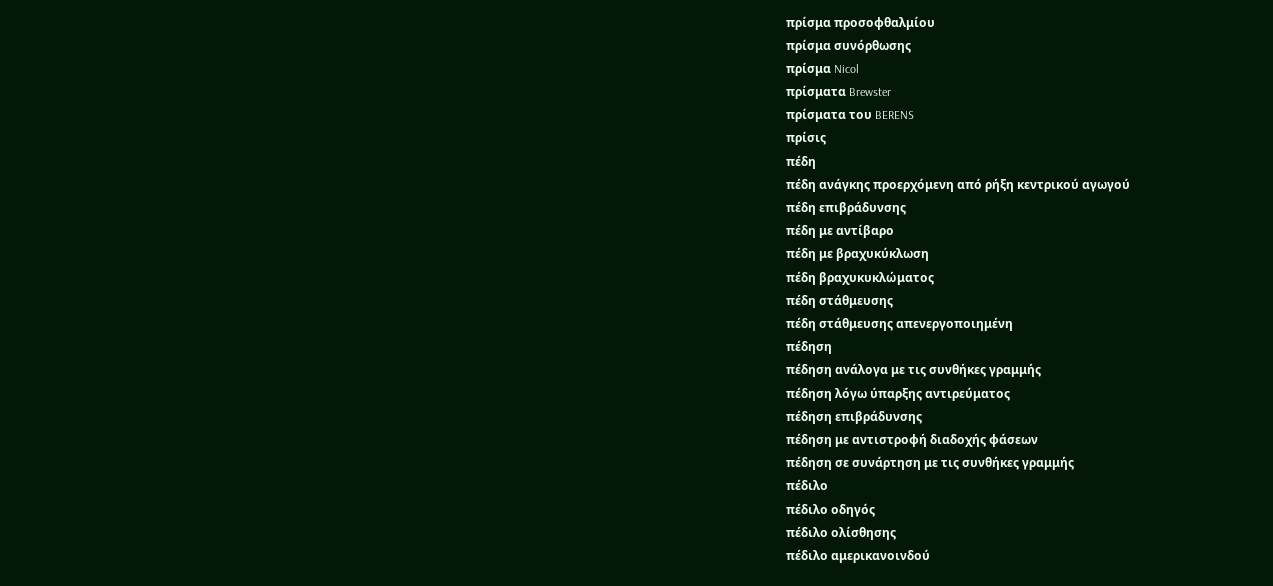πρίσμα προσοφθαλμίου
πρίσμα συνόρθωσης
πρίσμα Nicol
πρίσματα Brewster
πρίσματα του BERENS
πρίσις
πέδη
πέδη ανάγκης προερχόμενη από ρήξη κεντρικού αγωγού
πέδη επιβράδυνσης
πέδη με αντίβαρο
πέδη με βραχυκύκλωση
πέδη βραχυκυκλώματος
πέδη στάθμευσης
πέδη στάθμευσης απενεργοποιημένη
πέδηση
πέδηση ανάλογα με τις συνθήκες γραμμής
πέδηση λόγω ύπαρξης αντιρεύματος
πέδηση επιβράδυνσης
πέδηση με αντιστροφή διαδοχής φάσεων
πέδηση σε συνάρτηση με τις συνθήκες γραμμής
πέδιλο
πέδιλο οδηγός
πέδιλο ολίσθησης
πέδιλο αμερικανοινδού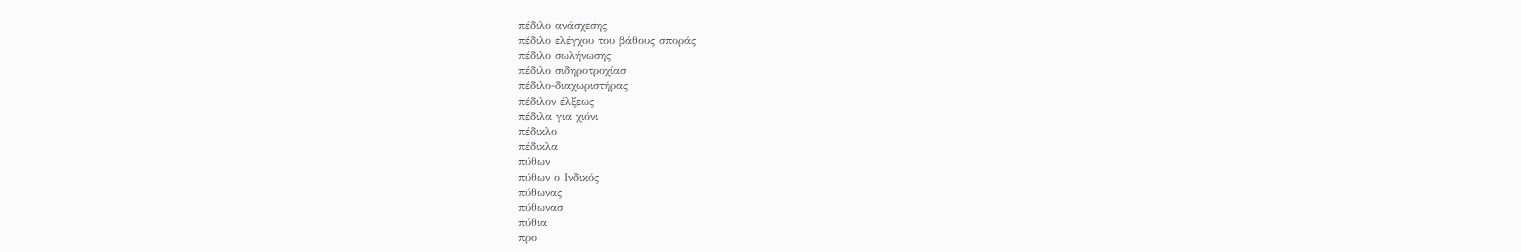πέδιλο ανάσχεσης
πέδιλο ελέγχου του βάθους σποράς
πέδιλο σωλήνωσης
πέδιλο σιδηροτροχίασ
πέδιλο-διαχωριστήρας
πέδιλον έλξεως
πέδιλα για χιόνι
πέδικλο
πέδικλα
πύθων
πύθων ο Iνδικός
πύθωνας
πύθωνασ
πύθια
προ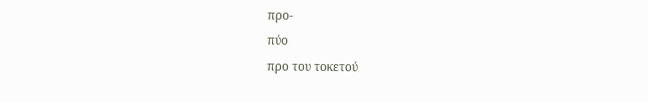προ-
πύο
προ του τοκετού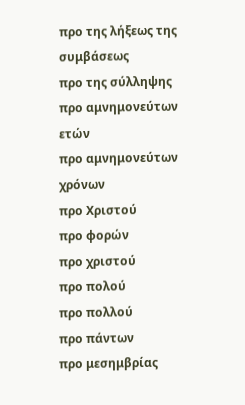προ της λήξεως της συμβάσεως
προ της σύλληψης
προ αμνημονεύτων ετών
προ αμνημονεύτων χρόνων
προ Χριστού
προ φορών
προ χριστού
προ πολού
προ πολλού
προ πάντων
προ μεσημβρίας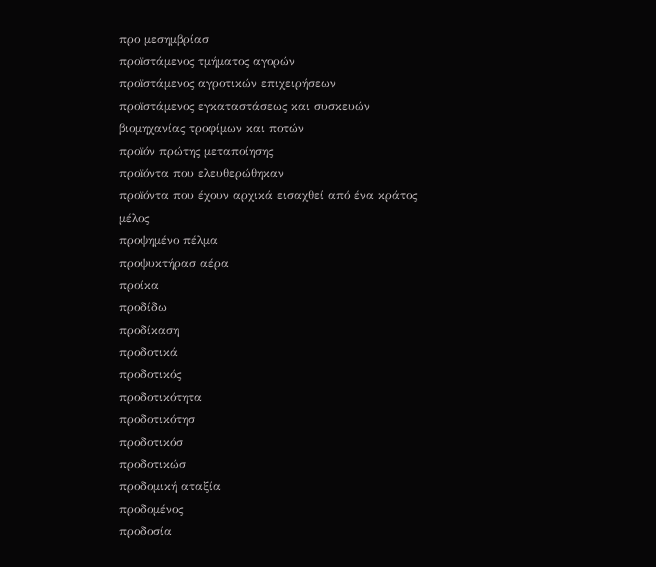προ μεσημβρίασ
προïστάμενος τμήματος αγορών
προïστάμενος αγροτικών επιχειρήσεων
προïστάμενος εγκαταστάσεως και συσκευών βιομηχανίας τροφίμων και ποτών
προïόν πρώτης μεταποίησης
προïόντα που ελευθερώθηκαν
προïόντα που έχουν αρχικά εισαχθεί από ένα κράτος μέλος
προψημένο πέλμα
προψυκτήρασ αέρα
προίκα
προδίδω
προδίκαση
προδοτικά
προδοτικός
προδοτικότητα
προδοτικότησ
προδοτικόσ
προδοτικώσ
προδομική αταξία
προδομένος
προδοσία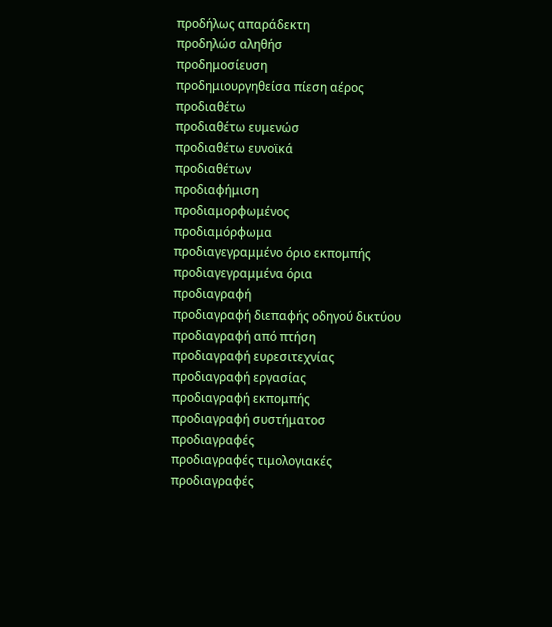προδήλως απαράδεκτη
προδηλώσ αληθήσ
προδημοσίευση
προδημιουργηθείσα πίεση αέρος
προδιαθέτω
προδιαθέτω ευμενώσ
προδιαθέτω ευνοϊκά
προδιαθέτων
προδιαφήμιση
προδιαμορφωμένος
προδιαμόρφωμα
προδιαγεγραμμένο όριο εκπομπής
προδιαγεγραμμένα όρια
προδιαγραφή
προδιαγραφή διεπαφής οδηγού δικτύου
προδιαγραφή από πτήση
προδιαγραφή ευρεσιτεχνίας
προδιαγραφή εργασίας
προδιαγραφή εκπομπής
προδιαγραφή συστήματοσ
προδιαγραφές
προδιαγραφές τιμολογιακές
προδιαγραφές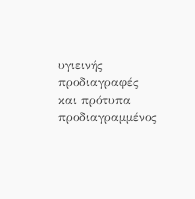υγιεινής
προδιαγραφές και πρότυπα
προδιαγραμμένος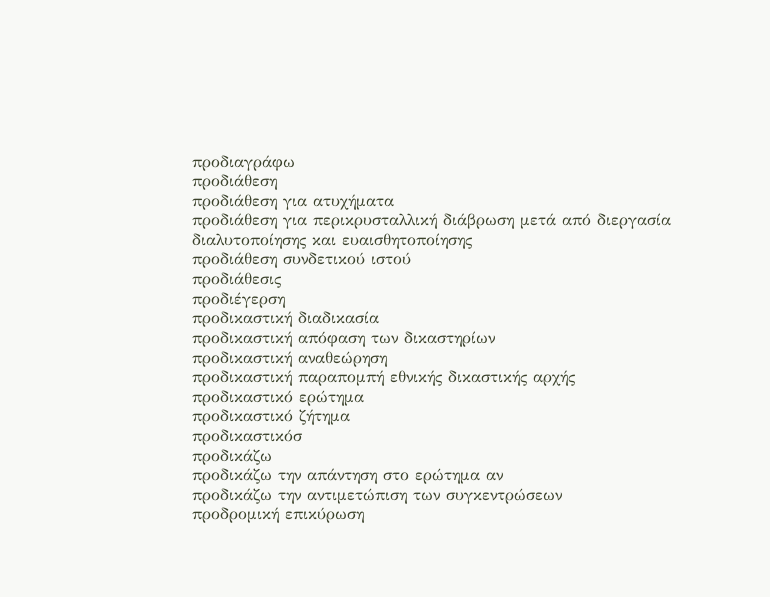προδιαγράφω
προδιάθεση
προδιάθεση για ατυχήματα
προδιάθεση για περικρυσταλλική διάβρωση μετά από διεργασία διαλυτοποίησης και ευαισθητοποίησης
προδιάθεση συνδετικού ιστού
προδιάθεσις
προδιέγερση
προδικαστική διαδικασία
προδικαστική απόφαση των δικαστηρίων
προδικαστική αναθεώρηση
προδικαστική παραπομπή εθνικής δικαστικής αρχής
προδικαστικό ερώτημα
προδικαστικό ζήτημα
προδικαστικόσ
προδικάζω
προδικάζω την απάντηση στο ερώτημα αν
προδικάζω την αντιμετώπιση των συγκεντρώσεων
προδρομική επικύρωση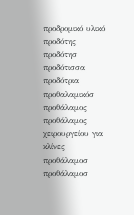προδρομικό υλικό
προδότης
προδότησ
προδότισσα
προδότρια
προθαλαμικόσ
προθάλαμος
προθάλαμος χειρουργείου για κλίνες
προθάλαμοσ
προθάλαμοσ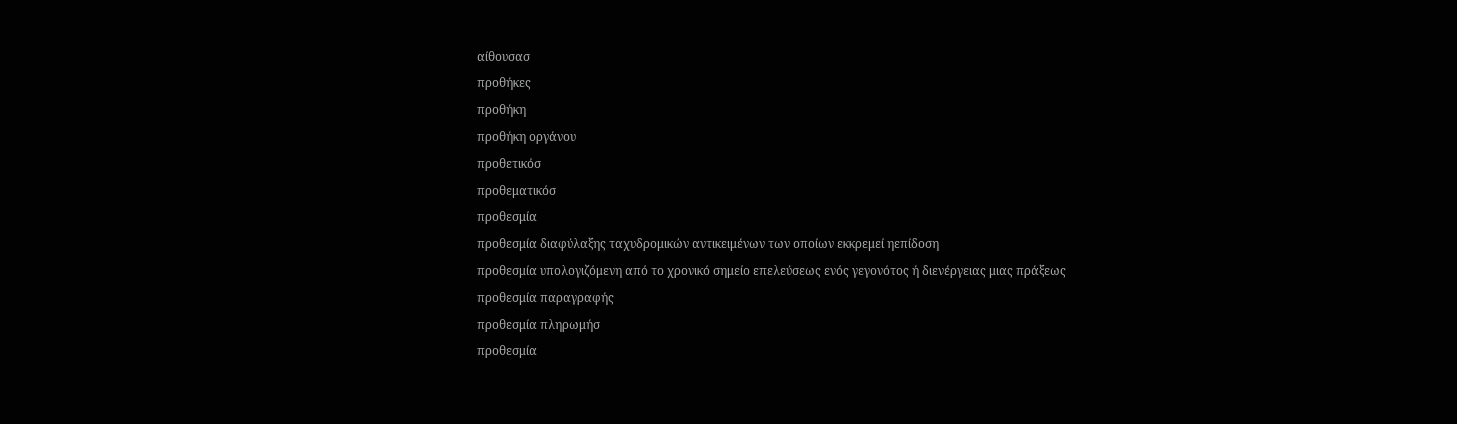αίθουσασ
προθήκες
προθήκη
προθήκη οργάνου
προθετικόσ
προθεματικόσ
προθεσμία
προθεσμία διαφύλαξης ταχυδρομικών αντικειμένων των οποίων εκκρεμεί ηεπίδοση
προθεσμία υπολογιζόμενη από το χρονικό σημείο επελεύσεως ενός γεγονότος ή διενέργειας μιας πράξεως
προθεσμία παραγραφής
προθεσμία πληρωμήσ
προθεσμία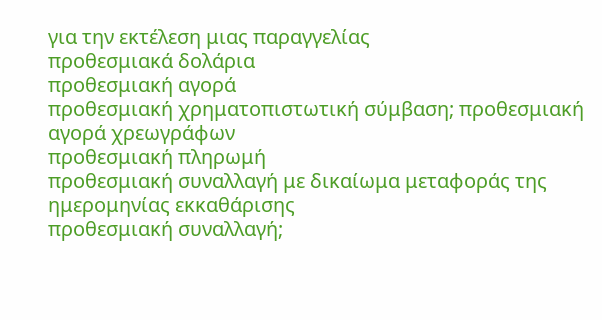για την εκτέλεση μιας παραγγελίας
προθεσμιακά δολάρια
προθεσμιακή αγορά
προθεσμιακή χρηματοπιστωτική σύμβαση; προθεσμιακή αγορά χρεωγράφων
προθεσμιακή πληρωμή
προθεσμιακή συναλλαγή με δικαίωμα μεταφοράς της ημερομηνίας εκκαθάρισης
προθεσμιακή συναλλαγή;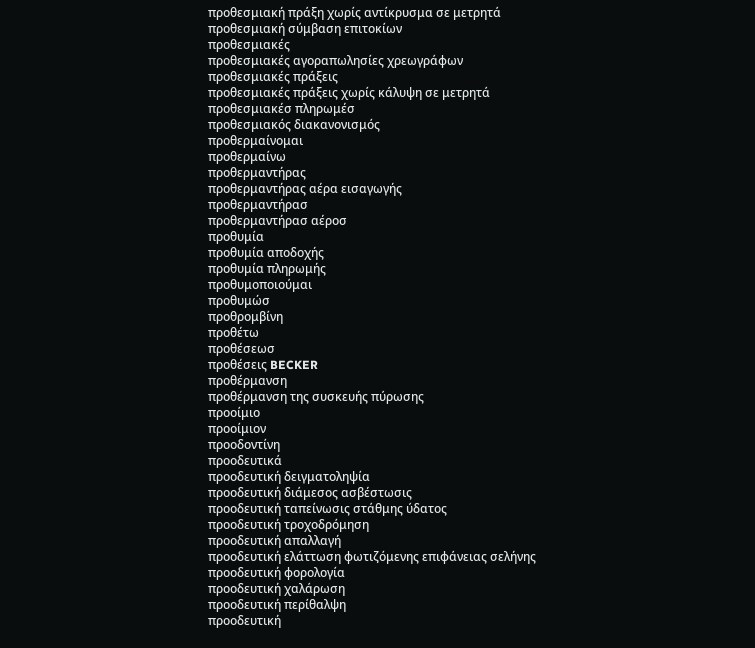προθεσμιακή πράξη χωρίς αντίκρυσμα σε μετρητά
προθεσμιακή σύμβαση επιτοκίων
προθεσμιακές
προθεσμιακές αγοραπωλησίες χρεωγράφων
προθεσμιακές πράξεις
προθεσμιακές πράξεις χωρίς κάλυψη σε μετρητά
προθεσμιακέσ πληρωμέσ
προθεσμιακός διακανονισμός
προθερμαίνομαι
προθερμαίνω
προθερμαντήρας
προθερμαντήρας αέρα εισαγωγής
προθερμαντήρασ
προθερμαντήρασ αέροσ
προθυμία
προθυμία αποδοχής
προθυμία πληρωμής
προθυμοποιούμαι
προθυμώσ
προθρομβίνη
προθέτω
προθέσεωσ
προθέσεις BECKER
προθέρμανση
προθέρμανση της συσκευής πύρωσης
προοίμιο
προοίμιον
προοδοντίνη
προοδευτικά
προοδευτική δειγματοληψία
προοδευτική διάμεσος ασβέστωσις
προοδευτική ταπείνωσις στάθμης ύδατος
προοδευτική τροχοδρόμηση
προοδευτική απαλλαγή
προοδευτική ελάττωση φωτιζόμενης επιφάνειας σελήνης
προοδευτική φορολογία
προοδευτική χαλάρωση
προοδευτική περίθαλψη
προοδευτική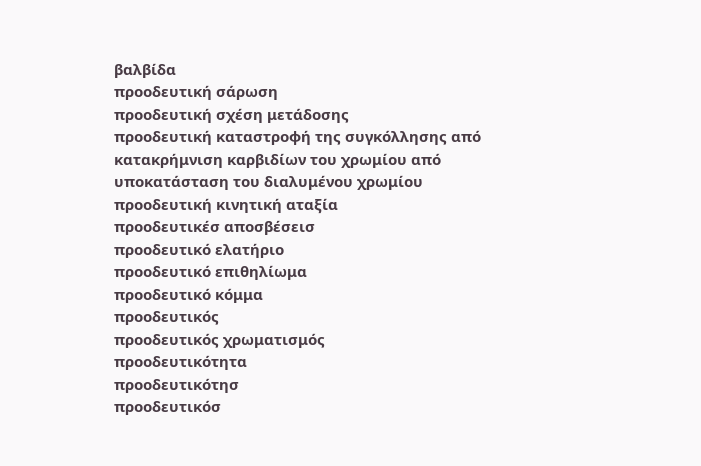βαλβίδα
προοδευτική σάρωση
προοδευτική σχέση μετάδοσης
προοδευτική καταστροφή της συγκόλλησης από κατακρήμνιση καρβιδίων του χρωμίου από υποκατάσταση του διαλυμένου χρωμίου
προοδευτική κινητική αταξία
προοδευτικέσ αποσβέσεισ
προοδευτικό ελατήριο
προοδευτικό επιθηλίωμα
προοδευτικό κόμμα
προοδευτικός
προοδευτικός χρωματισμός
προοδευτικότητα
προοδευτικότησ
προοδευτικόσ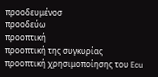προοδευμένοσ
προοδεύω
προοπτική
προοπτική της συγκυρίας
προοπτική χρησιμοποίησης του Ecu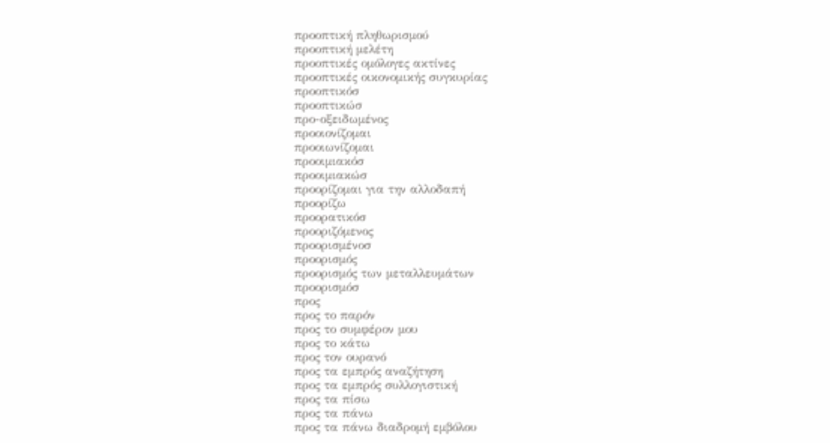προοπτική πληθωρισμού
προοπτική μελέτη
προοπτικές ομόλογες ακτίνες
προοπτικές οικονομικής συγκυρίας
προοπτικόσ
προοπτικώσ
προ-οξειδωμένος
προοιονίζομαι
προοιωνίζομαι
προοιμιακόσ
προοιμιακώσ
προορίζομαι για την αλλοδαπή
προορίζω
προορατικόσ
προοριζόμενος
προορισμένοσ
προορισμός
προορισμός των μεταλλευμάτων
προορισμόσ
προς
προς το παρόν
προς το συμφέρον μου
προς το κάτω
προς τον ουρανό
προς τα εμπρός αναζήτηση
προς τα εμπρός συλλογιστική
προς τα πίσω
προς τα πάνω
προς τα πάνω διαδρομή εμβόλου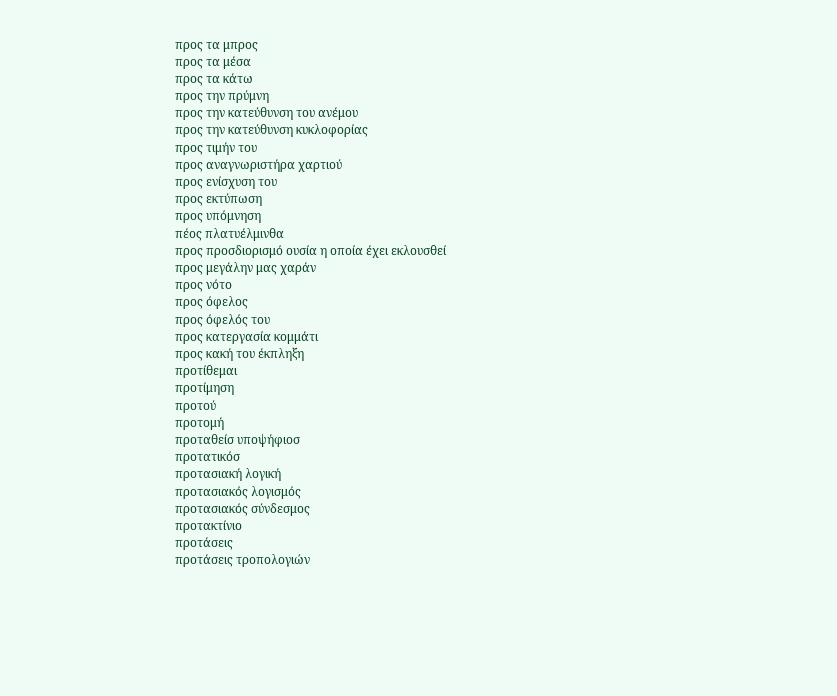προς τα μπρος
προς τα μέσα
προς τα κάτω
προς την πρύμνη
προς την κατεύθυνση του ανέμου
προς την κατεύθυνση κυκλοφορίας
προς τιμήν του
προς αναγνωριστήρα χαρτιού
προς ενίσχυση του
προς εκτύπωση
προς υπόμνηση
πέος πλατυέλμινθα
προς προσδιορισμό ουσία η οποία έχει εκλουσθεί
προς μεγάλην μας χαράν
προς νότο
προς όφελος
προς όφελός του
προς κατεργασία κομμάτι
προς κακή του έκπληξη
προτίθεμαι
προτίμηση
προτού
προτομή
προταθείσ υποψήφιοσ
προτατικόσ
προτασιακή λογική
προτασιακός λογισμός
προτασιακός σύνδεσμος
προτακτίνιο
προτάσεις
προτάσεις τροπολογιών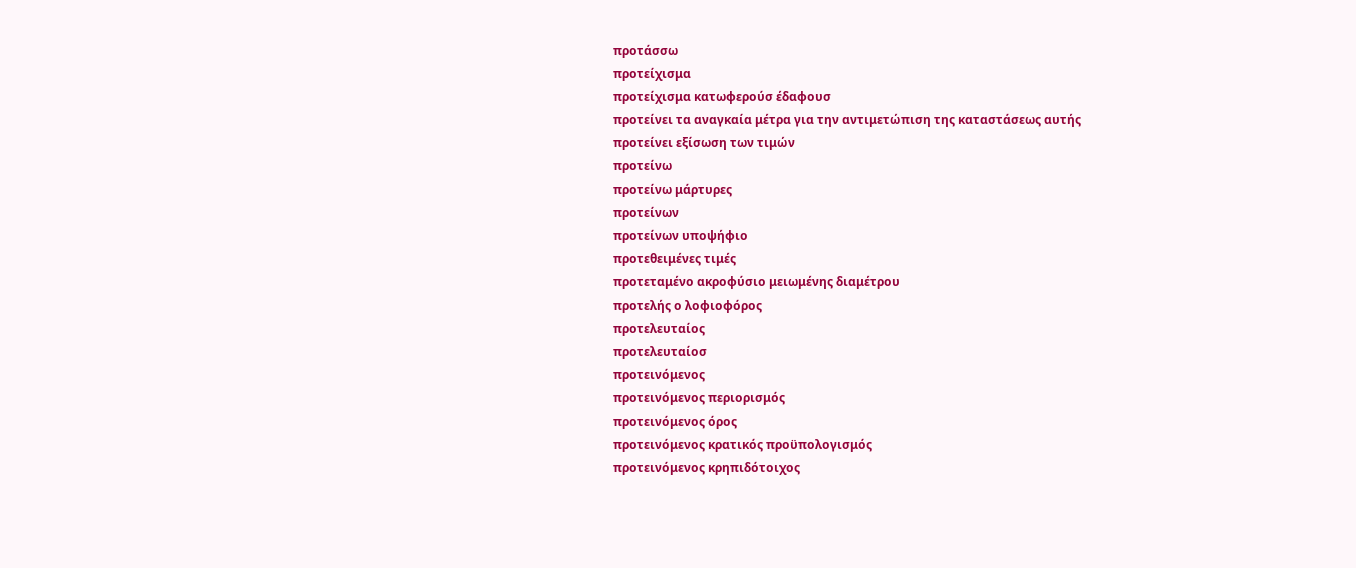προτάσσω
προτείχισμα
προτείχισμα κατωφερούσ έδαφουσ
προτείνει τα αναγκαία μέτρα για την αντιμετώπιση της καταστάσεως αυτής
προτείνει εξίσωση των τιμών
προτείνω
προτείνω μάρτυρες
προτείνων
προτείνων υποψήφιο
προτεθειμένες τιμές
προτεταμένο ακροφύσιο μειωμένης διαμέτρου
προτελής ο λοφιοφόρος
προτελευταίος
προτελευταίοσ
προτεινόμενος
προτεινόμενος περιορισμός
προτεινόμενος όρος
προτεινόμενος κρατικός προϋπολογισμός
προτεινόμενος κρηπιδότοιχος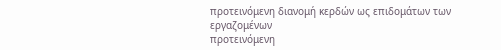προτεινόμενη διανομή κερδών ως επιδομάτων των εργαζομένων
προτεινόμενη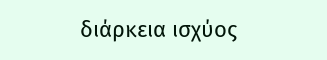διάρκεια ισχύος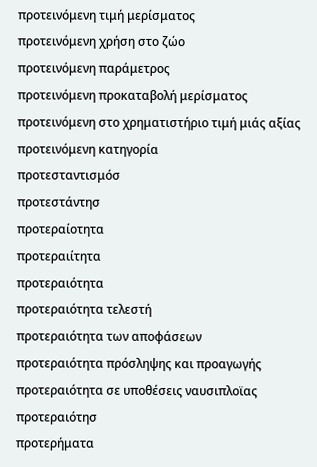προτεινόμενη τιμή μερίσματος
προτεινόμενη χρήση στο ζώο
προτεινόμενη παράμετρος
προτεινόμενη προκαταβολή μερίσματος
προτεινόμενη στο χρηματιστήριο τιμή μιάς αξίας
προτεινόμενη κατηγορία
προτεσταντισμόσ
προτεστάντησ
προτεραίοτητα
προτεραιίτητα
προτεραιότητα
προτεραιότητα τελεστή
προτεραιότητα των αποφάσεων
προτεραιότητα πρόσληψης και προαγωγής
προτεραιότητα σε υποθέσεις ναυσιπλοϊας
προτεραιότησ
προτερήματα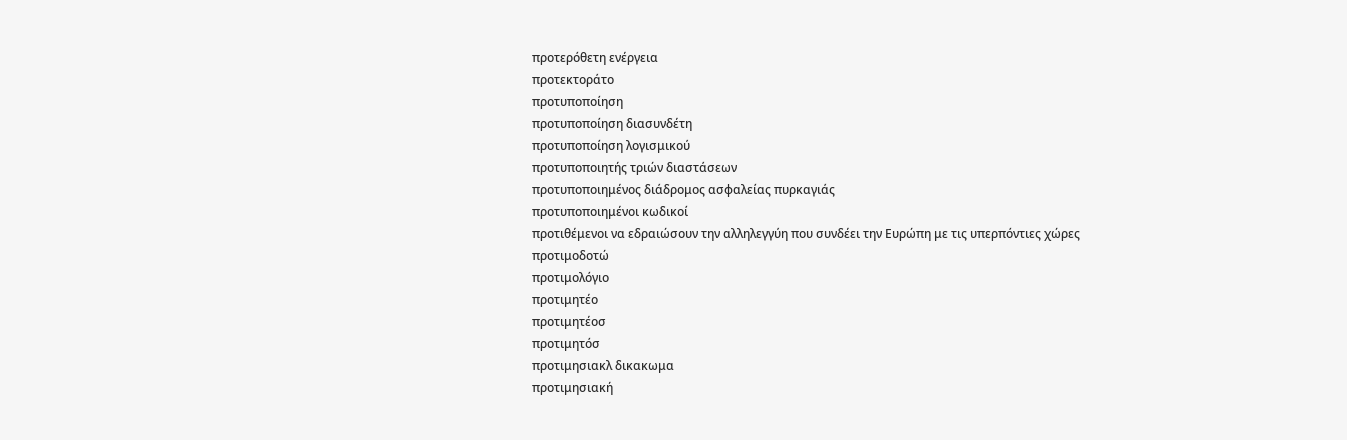προτερόθετη ενέργεια
προτεκτοράτο
προτυποποίηση
προτυποποίηση διασυνδέτη
προτυποποίηση λογισμικού
προτυποποιητής τριών διαστάσεων
προτυποποιημένος διάδρομος ασφαλείας πυρκαγιάς
προτυποποιημένοι κωδικοί
προτιθέμενοι να εδραιώσουν την αλληλεγγύη που συνδέει την Eυρώπη με τις υπερπόντιες χώρες
προτιμοδοτώ
προτιμολόγιο
προτιμητέο
προτιμητέοσ
προτιμητόσ
προτιμησιακλ δικακωμα
προτιμησιακή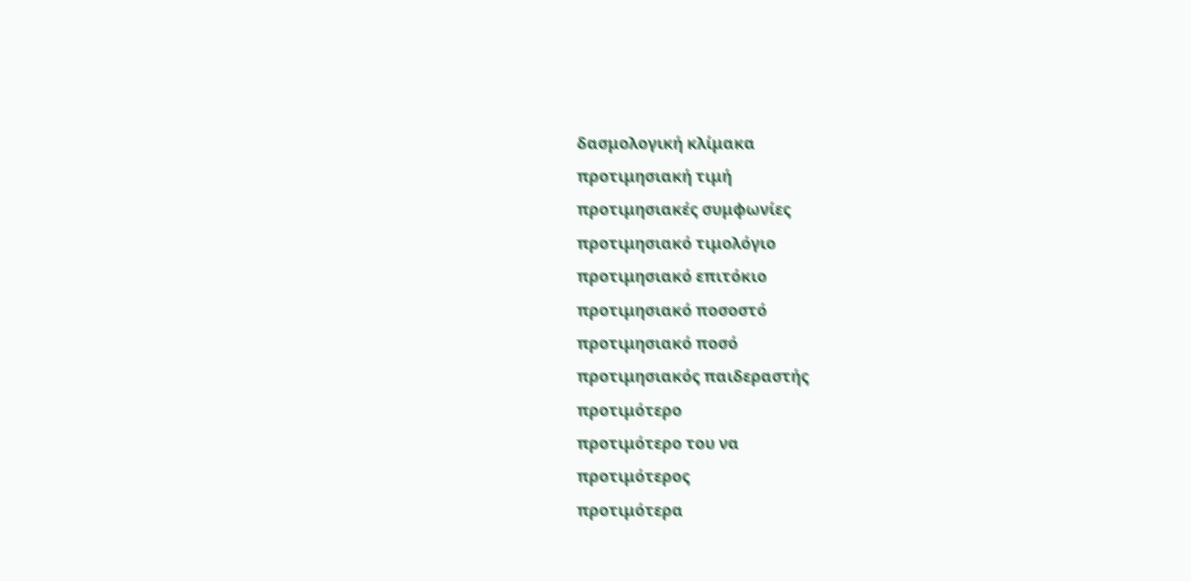δασμολογική κλίμακα
προτιμησιακή τιμή
προτιμησιακές συμφωνίες
προτιμησιακό τιμολόγιο
προτιμησιακό επιτόκιο
προτιμησιακό ποσοστό
προτιμησιακό ποσό
προτιμησιακός παιδεραστής
προτιμότερο
προτιμότερο του να
προτιμότερος
προτιμότερα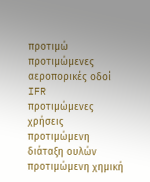προτιμώ
προτιμώμενες αεροπορικές οδοί IFR
προτιμώμενες χρήσεις
προτιμώμενη διάταξη ουλών
προτιμώμενη χημική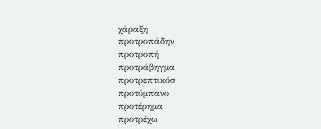χάραξη
προτροπάδην
προτροπή
προτράβηγμα
προτρεπτικόσ
προτύμπανο
προτέρημα
προτρέχω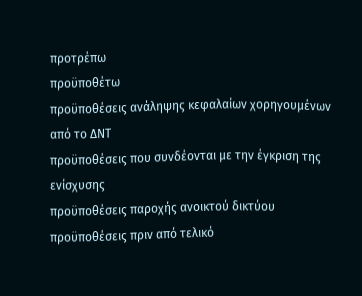προτρέπω
προϋποθέτω
προϋποθέσεις ανάληψης κεφαλαίων χορηγουμένων από το ΔNT
προϋποθέσεις που συνδέονται με την έγκριση της ενίσχυσης
προϋποθέσεις παροχής ανοικτού δικτύου
προϋποθέσεις πριν από τελικό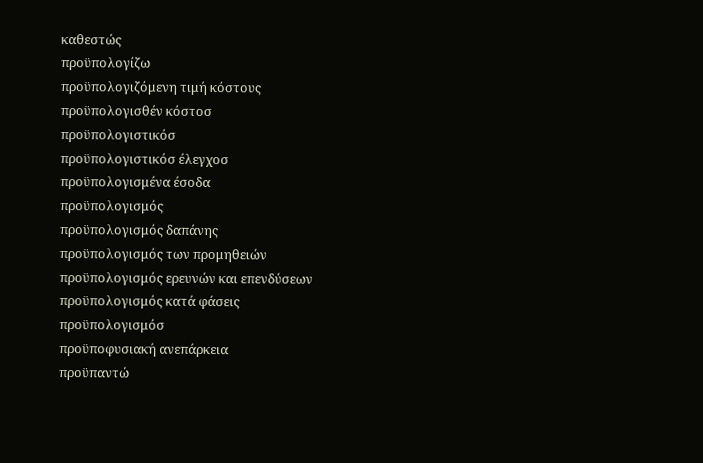καθεστώς
προϋπολογίζω
προϋπολογιζόμενη τιμή κόστους
προϋπολογισθέν κόστοσ
προϋπολογιστικόσ
προϋπολογιστικόσ έλεγχοσ
προϋπολογισμένα έσοδα
προϋπολογισμός
προϋπολογισμός δαπάνης
προϋπολογισμός των προμηθειών
προϋπολογισμός ερευνών και επενδύσεων
προϋπολογισμός κατά φάσεις
προϋπολογισμόσ
προϋποφυσιακή ανεπάρκεια
προϋπαντώ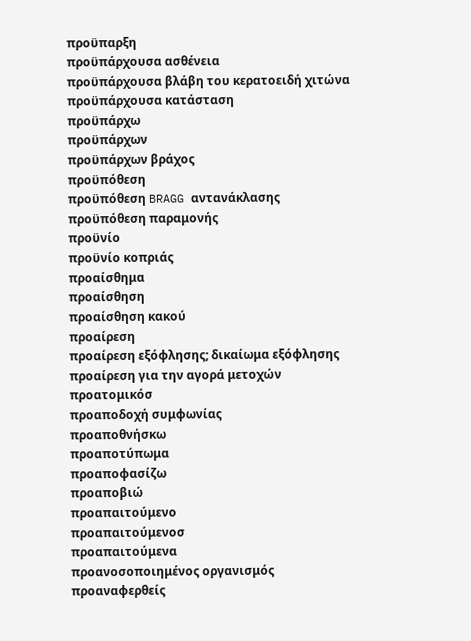προϋπαρξη
προϋπάρχουσα ασθένεια
προϋπάρχουσα βλάβη του κερατοειδή χιτώνα
προϋπάρχουσα κατάσταση
προϋπάρχω
προϋπάρχων
προϋπάρχων βράχος
προϋπόθεση
προϋπόθεση BRAGG αντανάκλασης
προϋπόθεση παραμονής
προϋνίο
προϋνίο κοπριάς
προαίσθημα
προαίσθηση
προαίσθηση κακού
προαίρεση
προαίρεση εξόφλησης; δικαίωμα εξόφλησης
προαίρεση για την αγορά μετοχών
προατομικόσ
προαποδοχή συμφωνίας
προαποθνήσκω
προαποτύπωμα
προαποφασίζω
προαποβιώ
προαπαιτούμενο
προαπαιτούμενοσ
προαπαιτούμενα
προανοσοποιημένος οργανισμός
προαναφερθείς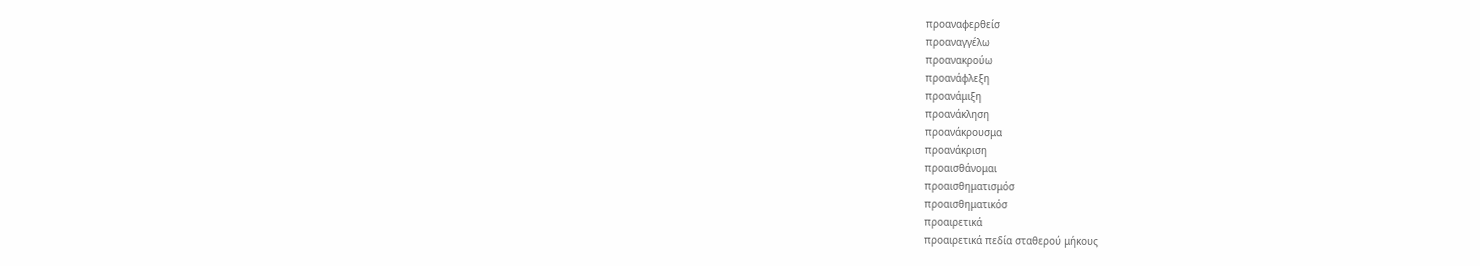προαναφερθείσ
προαναγγέλω
προανακρούω
προανάφλεξη
προανάμιξη
προανάκληση
προανάκρουσμα
προανάκριση
προαισθάνομαι
προαισθηματισμόσ
προαισθηματικόσ
προαιρετικά
προαιρετικά πεδία σταθερού μήκους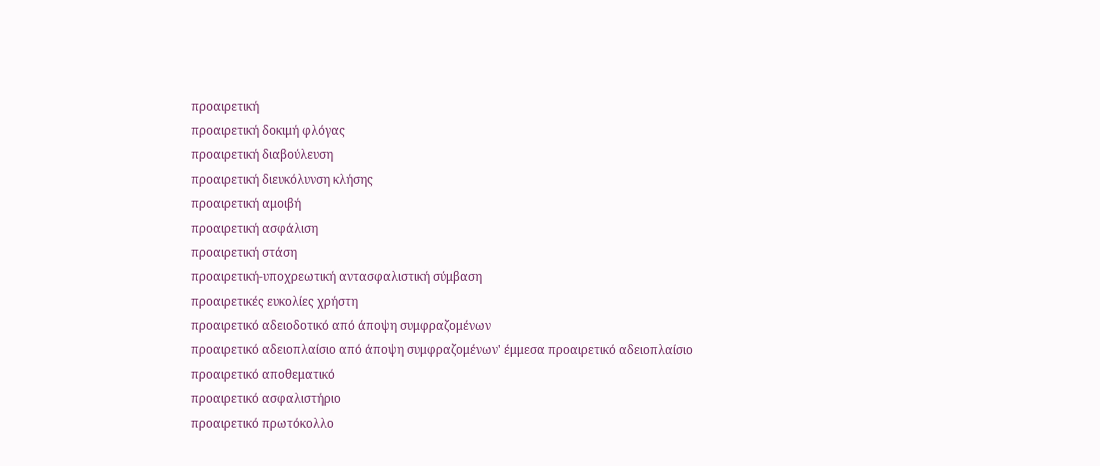προαιρετική
προαιρετική δοκιμή φλόγας
προαιρετική διαβούλευση
προαιρετική διευκόλυνση κλήσης
προαιρετική αμοιβή
προαιρετική ασφάλιση
προαιρετική στάση
προαιρετική-υποχρεωτική αντασφαλιστική σύμβαση
προαιρετικές ευκολίες χρήστη
προαιρετικό αδειοδοτικό από άποψη συμφραζομένων
προαιρετικό αδειοπλαίσιο από άποψη συμφραζομένων' έμμεσα προαιρετικό αδειοπλαίσιο
προαιρετικό αποθεματικό
προαιρετικό ασφαλιστήριο
προαιρετικό πρωτόκολλο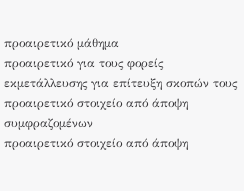προαιρετικό μάθημα
προαιρετικό για τους φορείς εκμετάλλευσης για επίτευξη σκοπών τους
προαιρετικό στοιχείο από άποψη συμφραζομένων
προαιρετικό στοιχείο από άποψη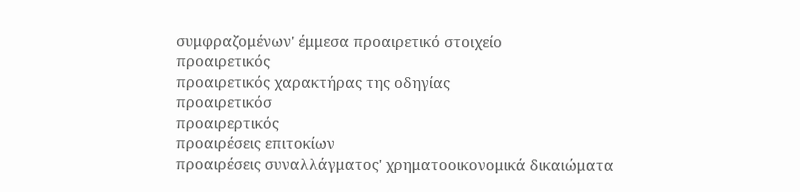συμφραζομένων' έμμεσα προαιρετικό στοιχείο
προαιρετικός
προαιρετικός χαρακτήρας της οδηγίας
προαιρετικόσ
προαιρερτικός
προαιρέσεις επιτοκίων
προαιρέσεις συναλλάγματος' χρηματοοικονομικά δικαιώματα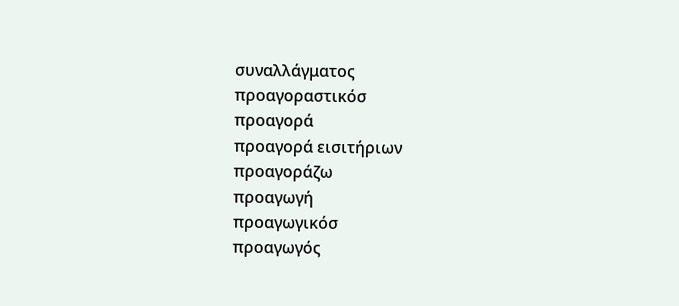συναλλάγματος
προαγοραστικόσ
προαγορά
προαγορά εισιτήριων
προαγοράζω
προαγωγή
προαγωγικόσ
προαγωγός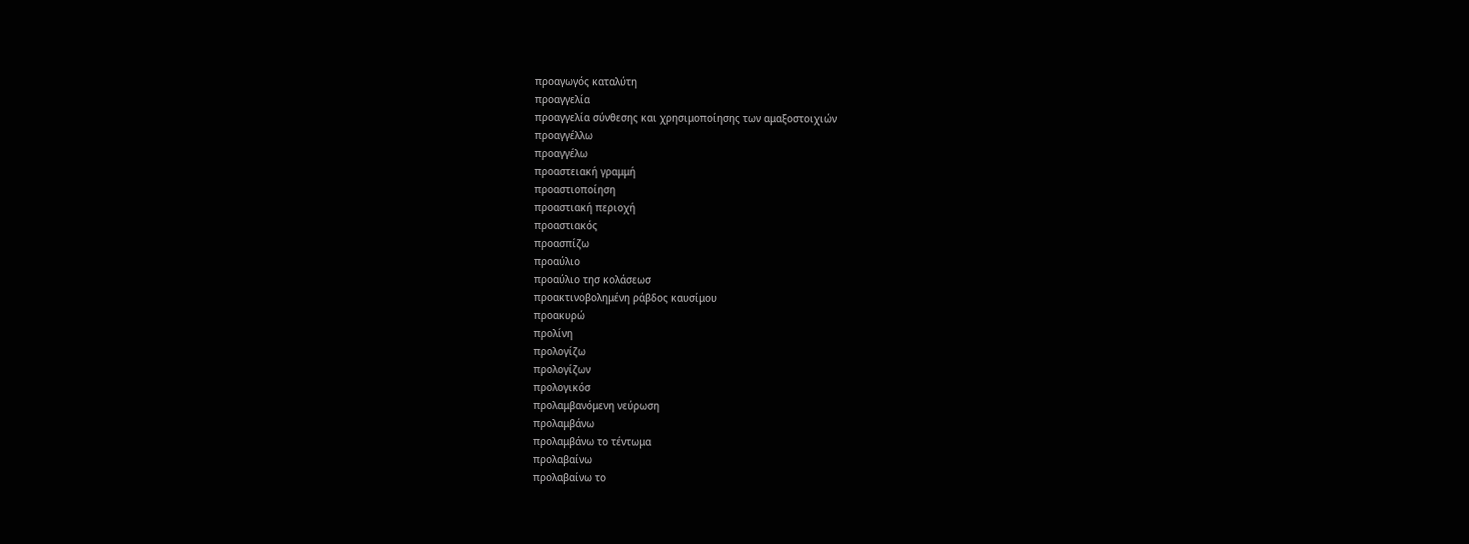προαγωγός καταλύτη
προαγγελία
προαγγελία σύνθεσης και χρησιμοποίησης των αμαξοστοιχιών
προαγγέλλω
προαγγέλω
προαστειακή γραμμή
προαστιοποίηση
προαστιακή περιοχή
προαστιακός
προασπίζω
προαύλιο
προαύλιο τησ κολάσεωσ
προακτινοβολημένη ράβδος καυσίμου
προακυρώ
προλίνη
προλογίζω
προλογίζων
προλογικόσ
προλαμβανόμενη νεύρωση
προλαμβάνω
προλαμβάνω το τέντωμα
προλαβαίνω
προλαβαίνω το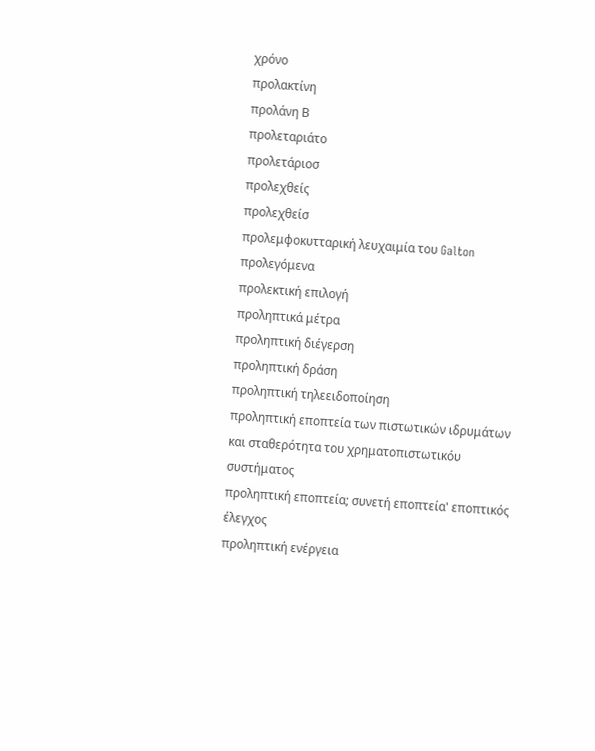χρόνο
προλακτίνη
προλάνη Β
προλεταριάτο
προλετάριοσ
προλεχθείς
προλεχθείσ
προλεμφοκυτταρική λευχαιμία του Galton
προλεγόμενα
προλεκτική επιλογή
προληπτικά μέτρα
προληπτική διέγερση
προληπτική δράση
προληπτική τηλεειδοποίηση
προληπτική εποπτεία των πιστωτικών ιδρυμάτων και σταθερότητα του χρηματοπιστωτικόυ συστήματος
προληπτική εποπτεία; συνετή εποπτεία' εποπτικός έλεγχος
προληπτική ενέργεια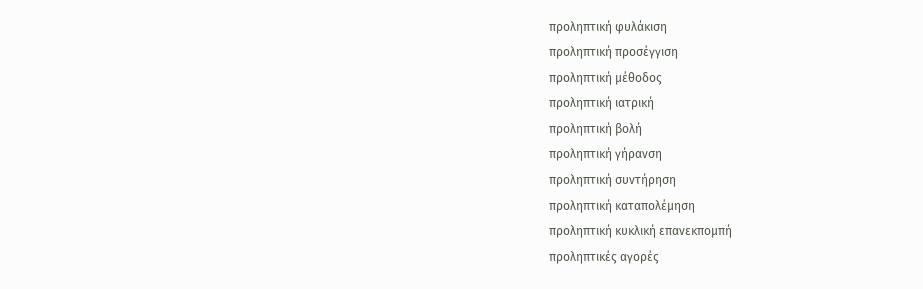προληπτική φυλάκιση
προληπτική προσέγγιση
προληπτική μέθοδος
προληπτική ιατρική
προληπτική βολή
προληπτική γήρανση
προληπτική συντήρηση
προληπτική καταπολέμηση
προληπτική κυκλική επανεκπομπή
προληπτικές αγορές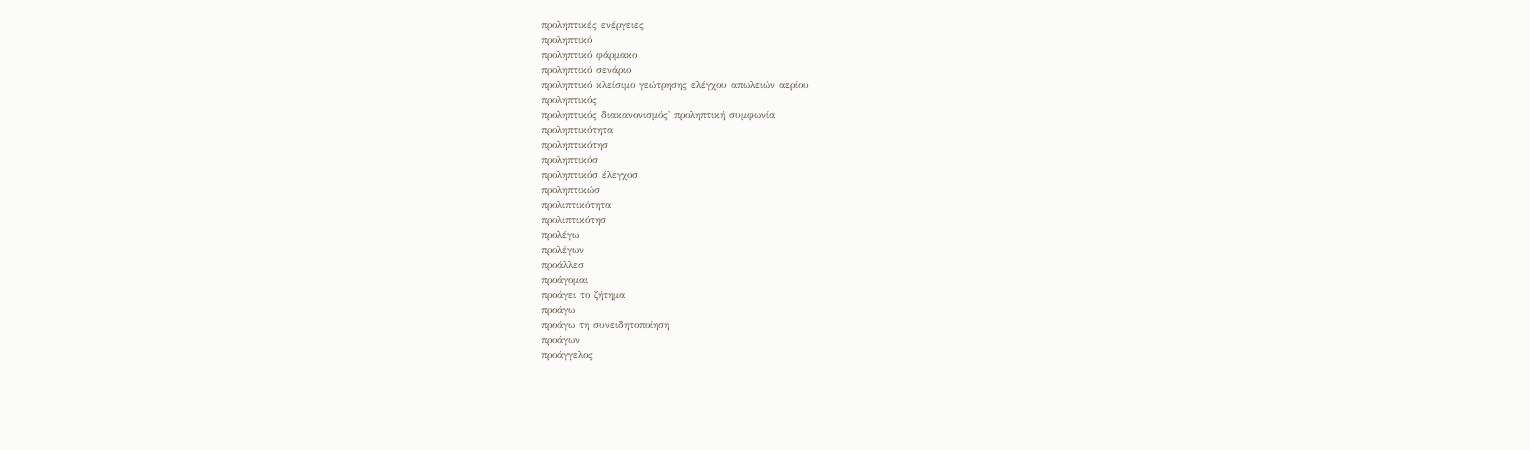προληπτικές ενέργειες
προληπτικό
προληπτικό φάρμακο
προληπτικό σενάριο
προληπτικό κλείσιμο γεώτρησης ελέγχου απωλειών αερίου
προληπτικός
προληπτικός διακανονισμός' προληπτική συμφωνία
προληπτικότητα
προληπτικότησ
προληπτικόσ
προληπτικόσ έλεγχοσ
προληπτικώσ
προλιπτικότητα
προλιπτικότησ
προλέγω
προλέγων
προάλλεσ
προάγομαι
προάγει το ζήτημα
προάγω
προάγω τη συνειδητοποίηση
προάγων
προάγγελος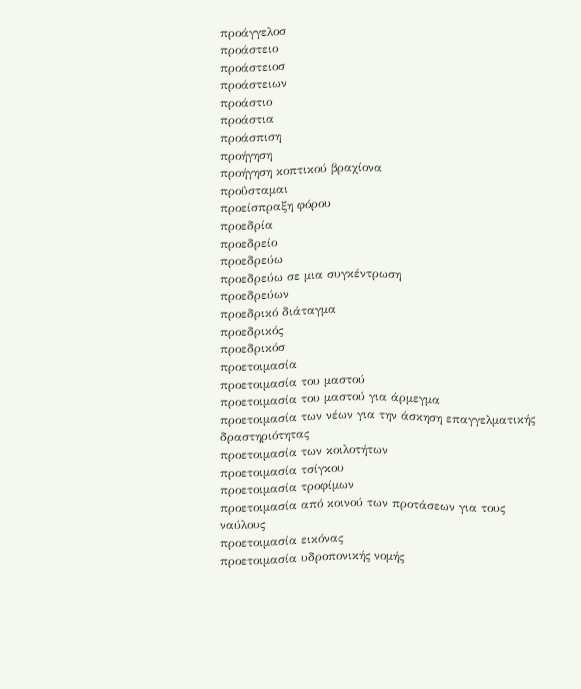προάγγελοσ
προάστειο
προάστειοσ
προάστειων
προάστιο
προάστια
προάσπιση
προήγηση
προήγηση κοπτικού βραχίονα
προΰσταμαι
προείσπραξη φόρου
προεδρία
προεδρείο
προεδρεύω
προεδρεύω σε μια συγκέντρωση
προεδρεύων
προεδρικό διάταγμα
προεδρικός
προεδρικόσ
προετοιμασία
προετοιμασία του μαστού
προετοιμασία του μαστού για άρμεγμα
προετοιμασία των νέων για την άσκηση επαγγελματικής δραστηριότητας
προετοιμασία των κοιλοτήτων
προετοιμασία τσίγκου
προετοιμασία τροφίμων
προετοιμασία από κοινού των προτάσεων για τους ναύλους
προετοιμασία εικόνας
προετοιμασία υδροπονικής νομής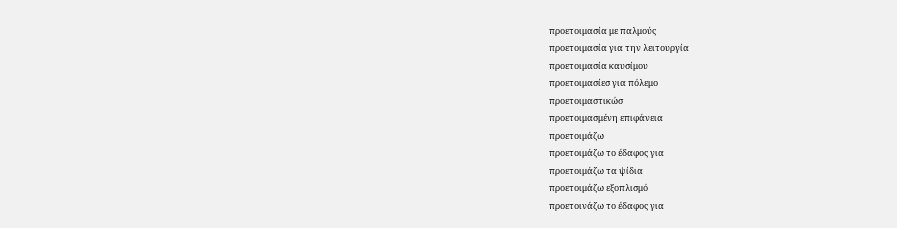προετοιμασία με παλμούς
προετοιμασία για την λειτουργία
προετοιμασία καυσίμου
προετοιμασίεσ για πόλεμο
προετοιμαστικώσ
προετοιμασμένη επιφάνεια
προετοιμάζω
προετοιμάζω το έδαφος για
προετοιμάζω τα ψίδια
προετοιμάζω εξοπλισμό
προετοινάζω το έδαφος για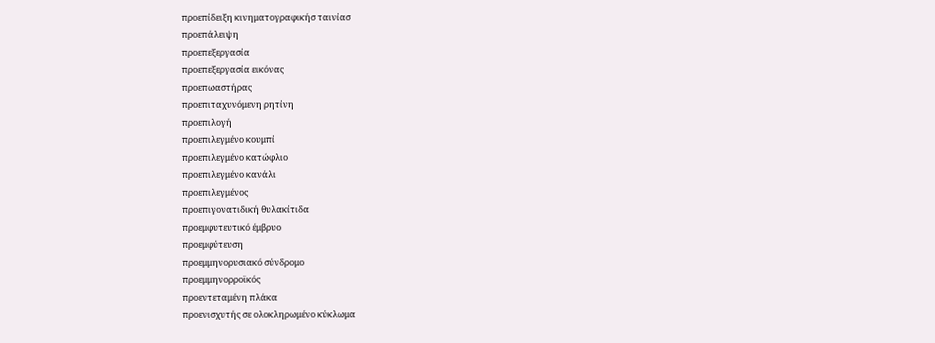προεπίδειξη κινηματογραφικήσ ταινίασ
προεπάλειψη
προεπεξεργασία
προεπεξεργασία εικόνας
προεπωαστήρας
προεπιταχυνόμενη ρητίνη
προεπιλογή
προεπιλεγμένο κουμπί
προεπιλεγμένο κατώφλιο
προεπιλεγμένο κανάλι
προεπιλεγμένος
προεπιγονατιδική θυλακίτιδα
προεμφυτευτικό έμβρυο
προεμφύτευση
προεμμηνορυσιακό σύνδρομο
προεμμηνορροϊκός
προεντεταμένη πλάκα
προενισχυτής σε ολοκληρωμένο κύκλωμα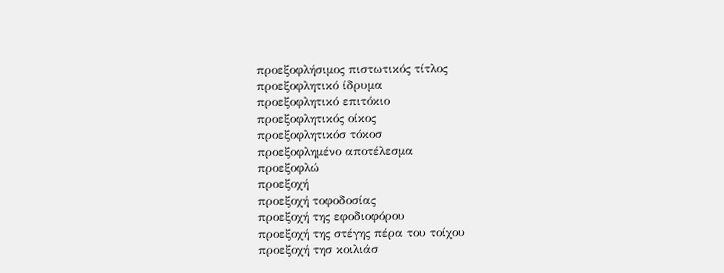προεξοφλήσιμος πιστωτικός τίτλος
προεξοφλητικό ίδρυμα
προεξοφλητικό επιτόκιο
προεξοφλητικός οίκος
προεξοφλητικόσ τόκοσ
προεξοφλημένο αποτέλεσμα
προεξοφλώ
προεξοχή
προεξοχή τοφοδοσίας
προεξοχή της εφοδιοφόρου
προεξοχή της στέγης πέρα του τοίχου
προεξοχή τησ κοιλιάσ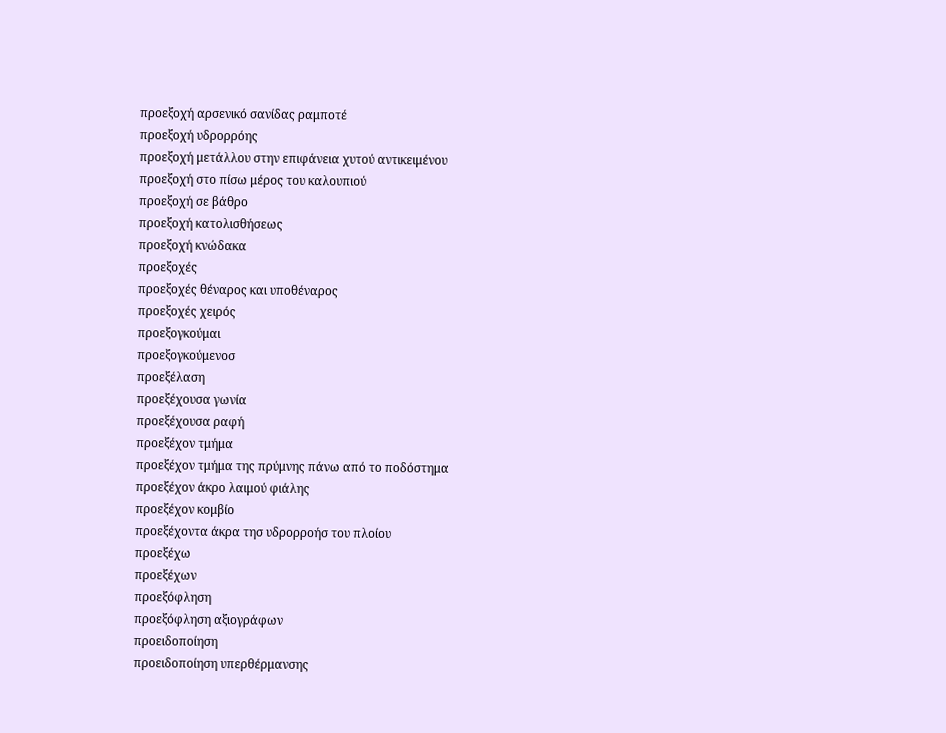προεξοχή αρσενικό σανίδας ραμποτέ
προεξοχή υδρορρόης
προεξοχή μετάλλου στην επιφάνεια χυτού αντικειμένου
προεξοχή στο πίσω μέρος του καλουπιού
προεξοχή σε βάθρο
προεξοχή κατολισθήσεως
προεξοχή κνώδακα
προεξοχές
προεξοχές θέναρος και υποθέναρος
προεξοχές χειρός
προεξογκούμαι
προεξογκούμενοσ
προεξέλαση
προεξέχουσα γωνία
προεξέχουσα ραφή
προεξέχον τμήμα
προεξέχον τμήμα της πρύμνης πάνω από το ποδόστημα
προεξέχον άκρο λαιμού φιάλης
προεξέχον κομβίο
προεξέχοντα άκρα τησ υδρορροήσ του πλοίου
προεξέχω
προεξέχων
προεξόφληση
προεξόφληση αξιογράφων
προειδοποίηση
προειδοποίηση υπερθέρμανσης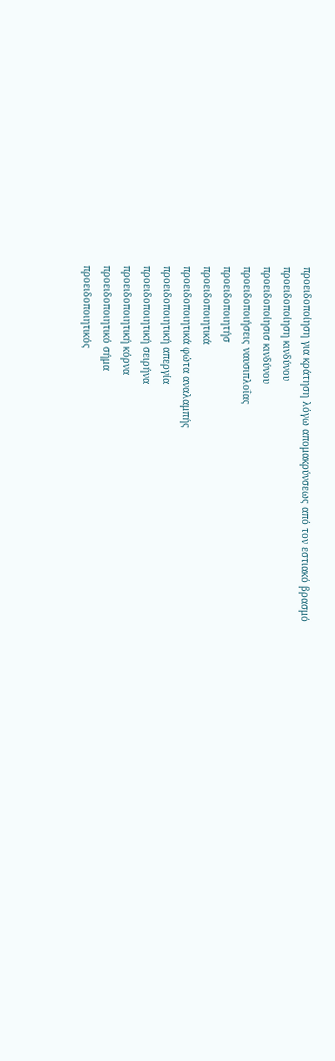προειδοποίηση για κράτηση λόγω απομακρύνσεως από τον εστιακό βρασμό
προειδοποίηση κινδύνου
προειδοποίησισ κινδύνου
προειδοποιήσεις ναυσιπλοΐας
προειδοποιητήσ
προειδοποιητικά
προειδοποιητικά φώτα αναλαμπής
προειδοποιητική απεργία
προειδοποιητική σειρήνα
προειδοποιητική κόρνα
προειδοποιητικό σήμα
προειδοποιητικός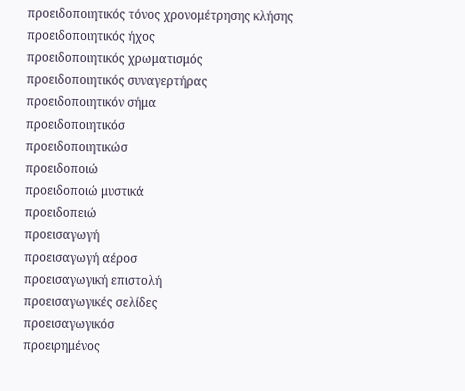προειδοποιητικός τόνος χρονομέτρησης κλήσης
προειδοποιητικός ήχος
προειδοποιητικός χρωματισμός
προειδοποιητικός συναγερτήρας
προειδοποιητικόν σήμα
προειδοποιητικόσ
προειδοποιητικώσ
προειδοποιώ
προειδοποιώ μυστικά
προειδοπειώ
προεισαγωγή
προεισαγωγή αέροσ
προεισαγωγική επιστολή
προεισαγωγικές σελίδες
προεισαγωγικόσ
προειρημένος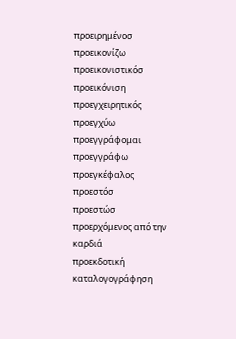προειρημένοσ
προεικονίζω
προεικονιστικόσ
προεικόνιση
προεγχειρητικός
προεγχύω
προεγγράφομαι
προεγγράφω
προεγκέφαλος
προεστόσ
προεστώσ
προερχόμενος από την καρδιά
προεκδοτική καταλογογράφηση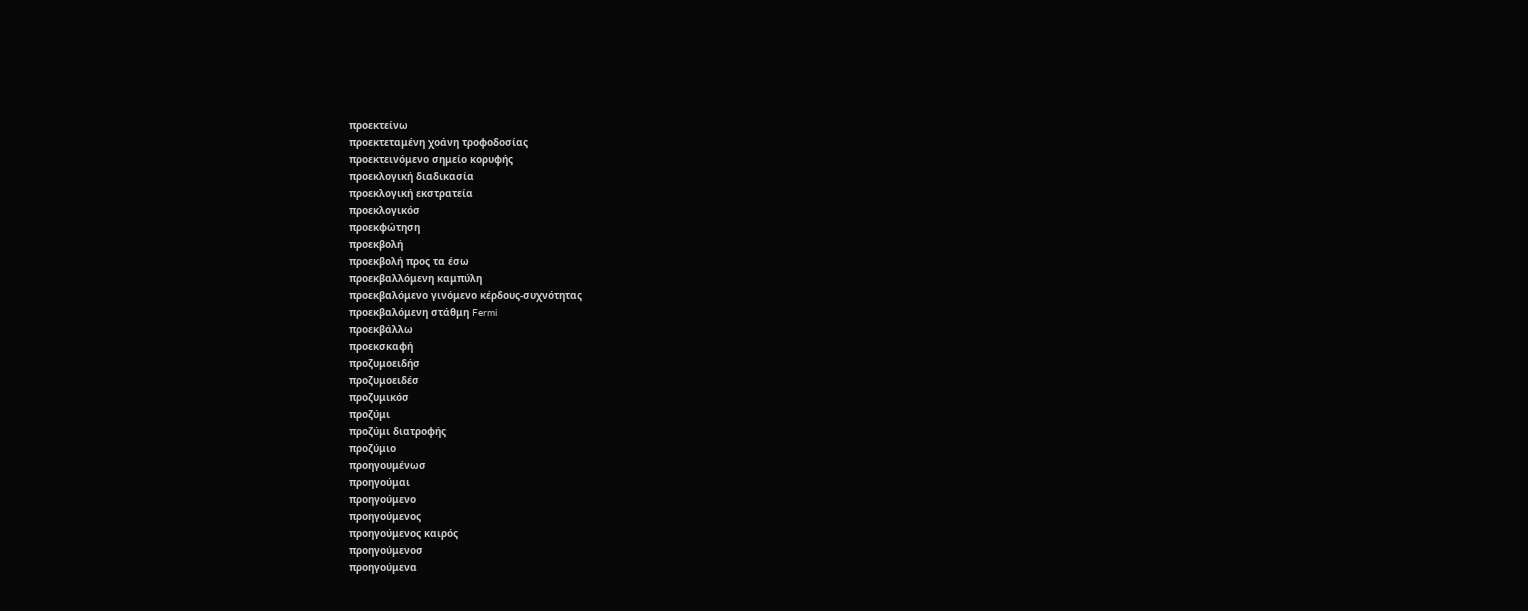προεκτείνω
προεκτεταμένη χοάνη τροφοδοσίας
προεκτεινόμενο σημείο κορυφής
προεκλογική διαδικασία
προεκλογική εκστρατεία
προεκλογικόσ
προεκφώτηση
προεκβολή
προεκβολή προς τα έσω
προεκβαλλόμενη καμπύλη
προεκβαλόμενο γινόμενο κέρδους-συχνότητας
προεκβαλόμενη στάθμη Fermi
προεκβάλλω
προεκσκαφή
προζυμοειδήσ
προζυμοειδέσ
προζυμικόσ
προζύμι
προζύμι διατροφής
προζύμιο
προηγουμένωσ
προηγούμαι
προηγούμενο
προηγούμενος
προηγούμενος καιρός
προηγούμενοσ
προηγούμενα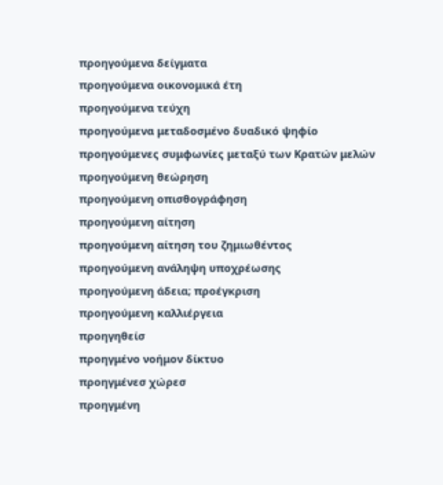προηγούμενα δείγματα
προηγούμενα οικονομικά έτη
προηγούμενα τεύχη
προηγούμενα μεταδοσμένο δυαδικό ψηφίο
προηγούμενες συμφωνίες μεταξύ των Kρατών μελών
προηγούμενη θεώρηση
προηγούμενη οπισθογράφηση
προηγούμενη αίτηση
προηγούμενη αίτηση του ζημιωθέντος
προηγούμενη ανάληψη υποχρέωσης
προηγούμενη άδεια; προέγκριση
προηγούμενη καλλιέργεια
προηγηθείσ
προηγμένο νοήμον δίκτυο
προηγμένεσ χώρεσ
προηγμένη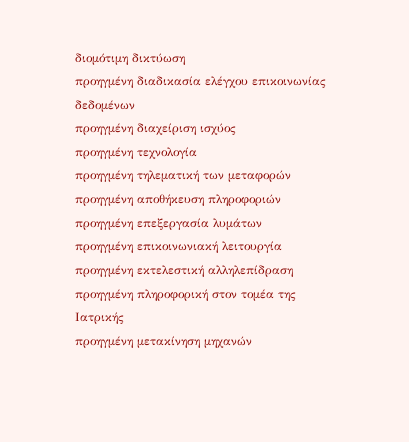διομότιμη δικτύωση
προηγμένη διαδικασία ελέγχου επικοινωνίας δεδομένων
προηγμένη διαχείριση ισχύος
προηγμένη τεχνολογία
προηγμένη τηλεματική των μεταφορών
προηγμένη αποθήκευση πληροφοριών
προηγμένη επεξεργασία λυμάτων
προηγμένη επικοινωνιακή λειτουργία
προηγμένη εκτελεστική αλληλεπίδραση
προηγμένη πληροφορική στον τομέα της Ιατρικής
προηγμένη μετακίνηση μηχανών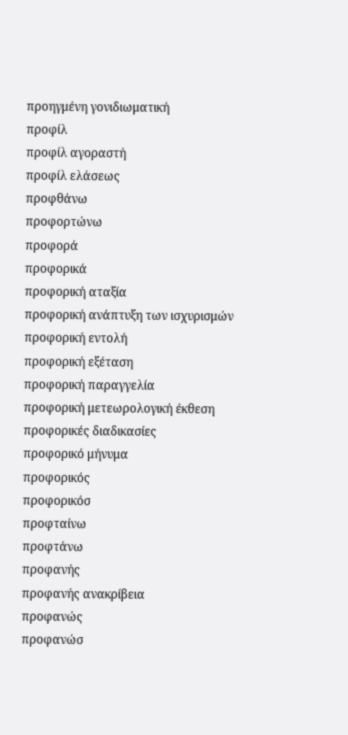προηγμένη γονιδιωματική
προφίλ
προφίλ αγοραστή
προφίλ ελάσεως
προφθάνω
προφορτώνω
προφορά
προφορικά
προφορική αταξία
προφορική ανάπτυξη των ισχυρισμών
προφορική εντολή
προφορική εξέταση
προφορική παραγγελία
προφορική μετεωρολογική έκθεση
προφορικές διαδικασίες
προφορικό μήνυμα
προφορικός
προφορικόσ
προφταίνω
προφτάνω
προφανής
προφανής ανακρίβεια
προφανώς
προφανώσ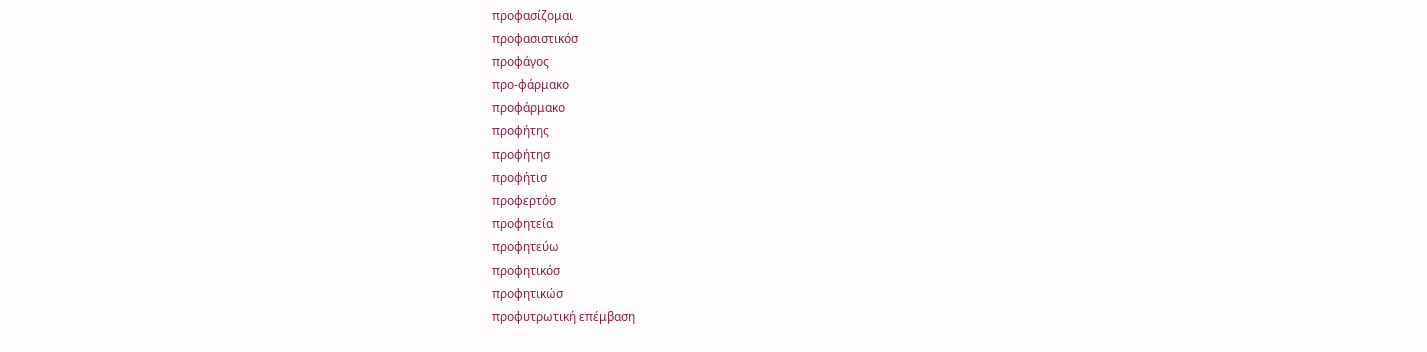προφασίζομαι
προφασιστικόσ
προφάγος
προ-φάρμακο
προφάρμακο
προφήτης
προφήτησ
προφήτισ
προφερτόσ
προφητεία
προφητεύω
προφητικόσ
προφητικώσ
προφυτρωτική επέμβαση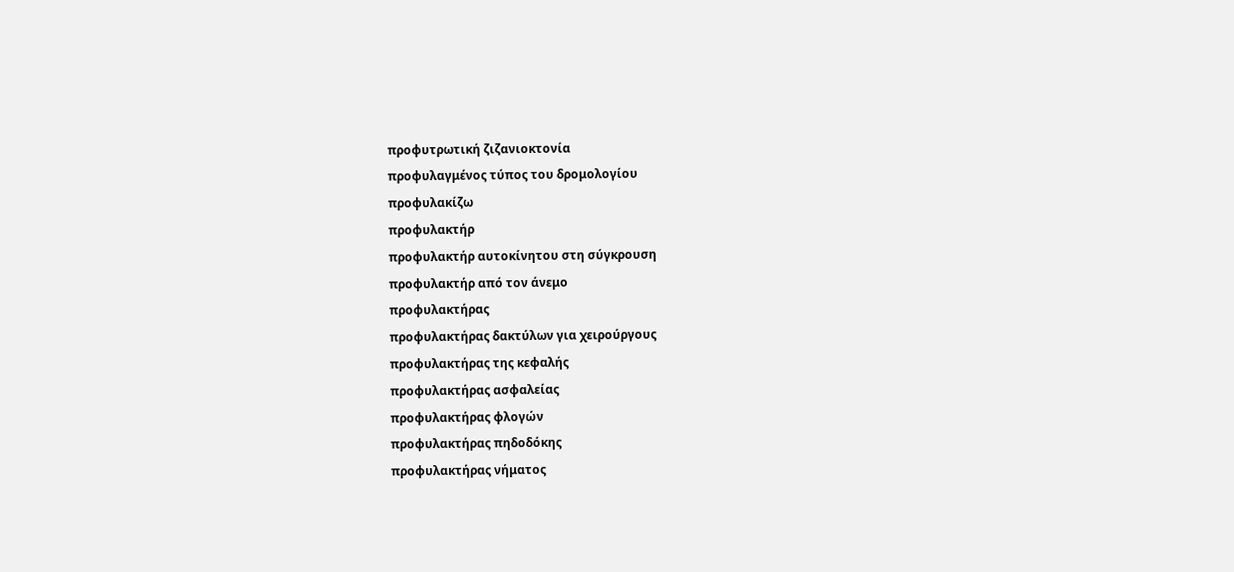προφυτρωτική ζιζανιοκτονία
προφυλαγμένος τύπος του δρομολογίου
προφυλακίζω
προφυλακτήρ
προφυλακτήρ αυτοκίνητου στη σύγκρουση
προφυλακτήρ από τον άνεμο
προφυλακτήρας
προφυλακτήρας δακτύλων για χειρούργους
προφυλακτήρας της κεφαλής
προφυλακτήρας ασφαλείας
προφυλακτήρας φλογών
προφυλακτήρας πηδοδόκης
προφυλακτήρας νήματος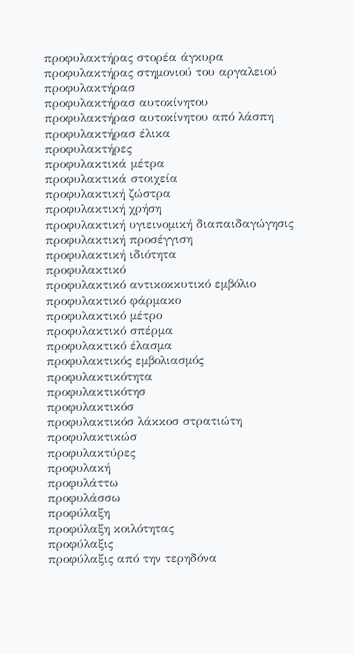προφυλακτήρας στορέα άγκυρα
προφυλακτήρας στημονιού του αργαλειού
προφυλακτήρασ
προφυλακτήρασ αυτοκίνητου
προφυλακτήρασ αυτοκίνητου από λάσπη
προφυλακτήρασ έλικα
προφυλακτήρες
προφυλακτικά μέτρα
προφυλακτικά στοιχεία
προφυλακτική ζώστρα
προφυλακτική χρήση
προφυλακτική υγιεινομική διαπαιδαγώγησις
προφυλακτική προσέγγιση
προφυλακτική ιδιότητα
προφυλακτικό
προφυλακτικό αντικοκκυτικό εμβόλιο
προφυλακτικό φάρμακο
προφυλακτικό μέτρο
προφυλακτικό σπέρμα
προφυλακτικό έλασμα
προφυλακτικός εμβολιασμός
προφυλακτικότητα
προφυλακτικότησ
προφυλακτικόσ
προφυλακτικόσ λάκκοσ στρατιώτη
προφυλακτικώσ
προφυλακτύρες
προφυλακή
προφυλάττω
προφυλάσσω
προφύλαξη
προφύλαξη κοιλότητας
προφύλαξις
προφύλαξις από την τερηδόνα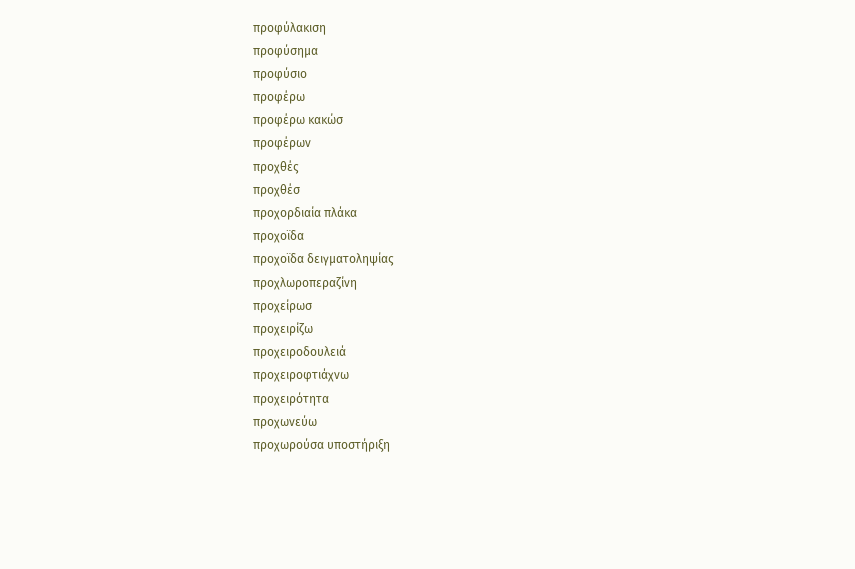προφύλακιση
προφύσημα
προφύσιο
προφέρω
προφέρω κακώσ
προφέρων
προχθές
προχθέσ
προχορδιαία πλάκα
προχοϊδα
προχοϊδα δειγματοληψίας
προχλωροπεραζίνη
προχείρωσ
προχειρίζω
προχειροδουλειά
προχειροφτιάχνω
προχειρότητα
προχωνεύω
προχωρούσα υποστήριξη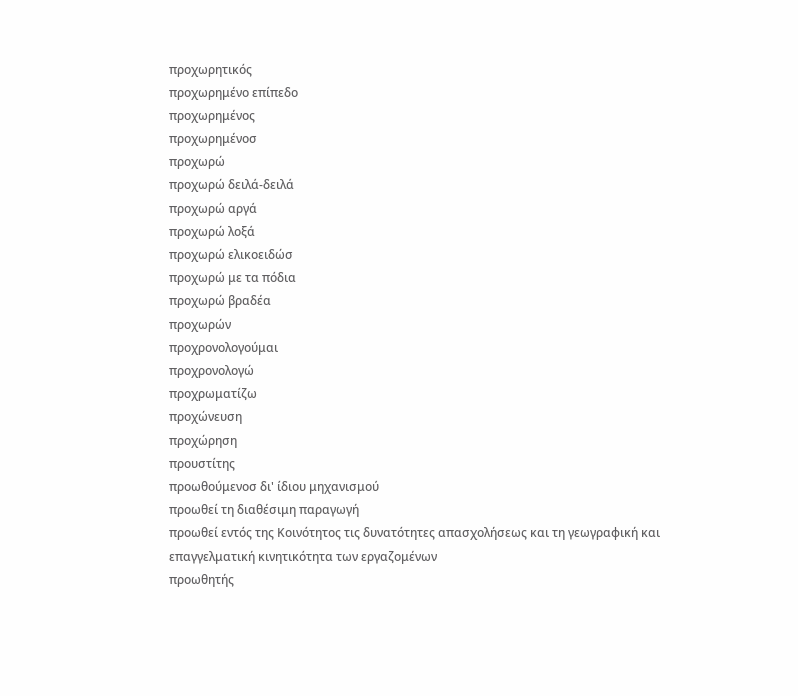προχωρητικός
προχωρημένο επίπεδο
προχωρημένος
προχωρημένοσ
προχωρώ
προχωρώ δειλά-δειλά
προχωρώ αργά
προχωρώ λοξά
προχωρώ ελικοειδώσ
προχωρώ με τα πόδια
προχωρώ βραδέα
προχωρών
προχρονολογούμαι
προχρονολογώ
προχρωματίζω
προχώνευση
προχώρηση
προυστίτης
προωθούμενοσ δι' ίδιου μηχανισμού
προωθεί τη διαθέσιμη παραγωγή
προωθεί εντός της Kοινότητος τις δυνατότητες απασχολήσεως και τη γεωγραφική και επαγγελματική κινητικότητα των εργαζομένων
προωθητής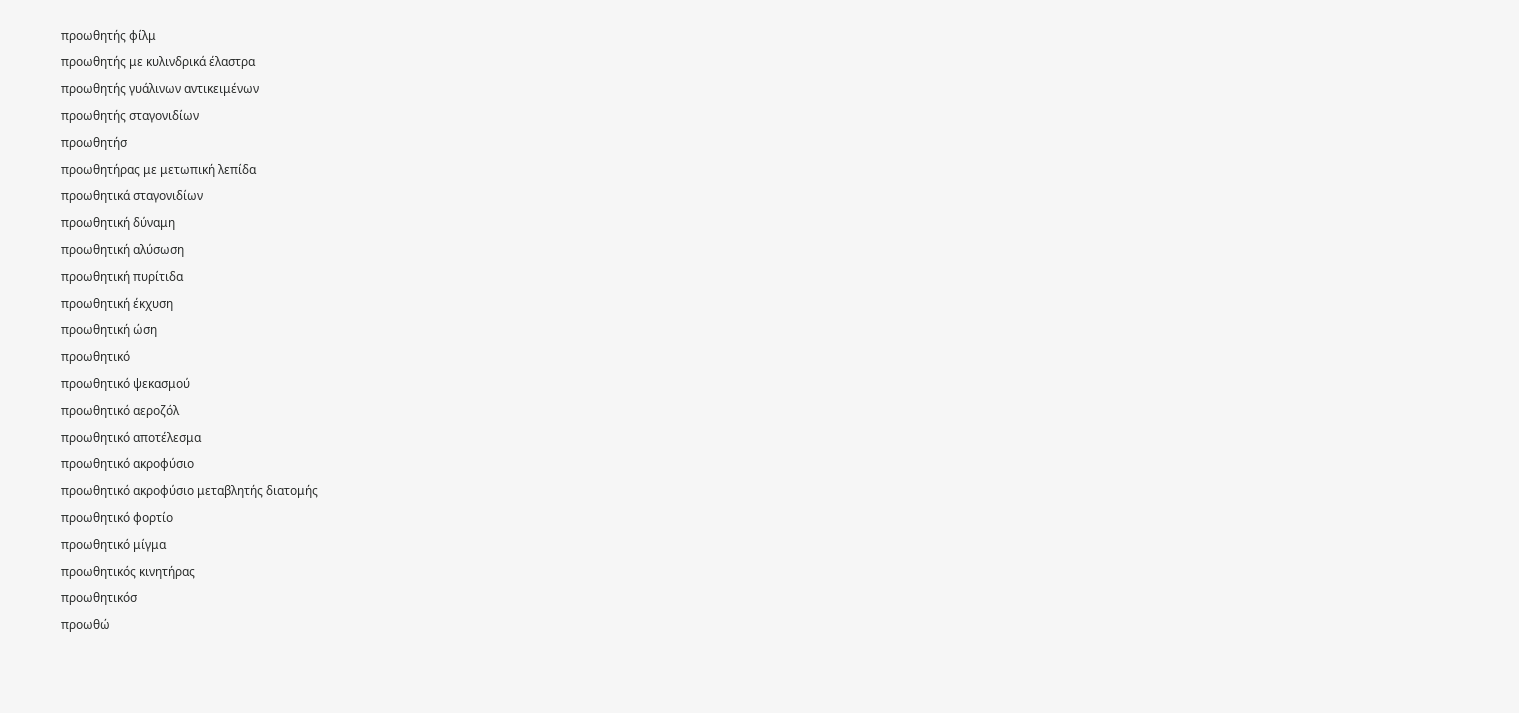προωθητής φίλμ
προωθητής με κυλινδρικά έλαστρα
προωθητής γυάλινων αντικειμένων
προωθητής σταγονιδίων
προωθητήσ
προωθητήρας με μετωπική λεπίδα
προωθητικά σταγονιδίων
προωθητική δύναμη
προωθητική αλύσωση
προωθητική πυρίτιδα
προωθητική έκχυση
προωθητική ώση
προωθητικό
προωθητικό ψεκασμού
προωθητικό αεροζόλ
προωθητικό αποτέλεσμα
προωθητικό ακροφύσιο
προωθητικό ακροφύσιο μεταβλητής διατομής
προωθητικό φορτίο
προωθητικό μίγμα
προωθητικός κινητήρας
προωθητικόσ
προωθώ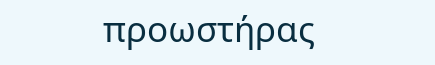προωστήρας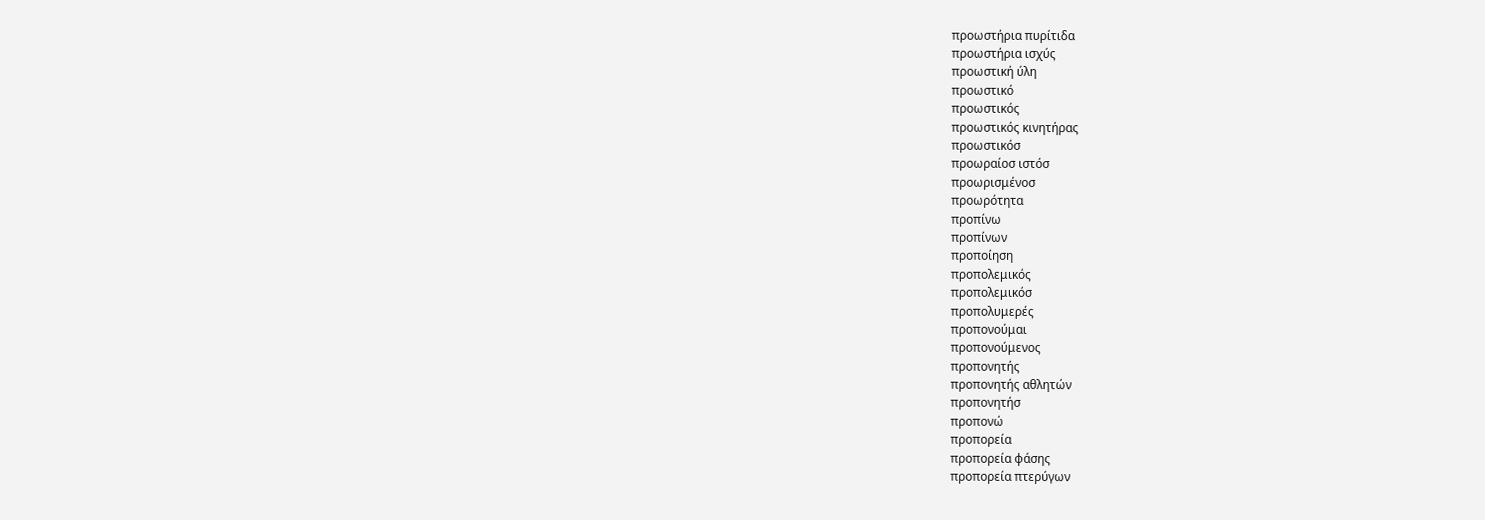προωστήρια πυρίτιδα
προωστήρια ισχύς
προωστική ύλη
προωστικό
προωστικός
προωστικός κινητήρας
προωστικόσ
προωραίοσ ιστόσ
προωρισμένοσ
προωρότητα
προπίνω
προπίνων
προποίηση
προπολεμικός
προπολεμικόσ
προπολυμερές
προπονούμαι
προπονούμενος
προπονητής
προπονητής αθλητών
προπονητήσ
προπονώ
προπορεία
προπορεία φάσης
προπορεία πτερύγων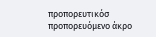προπορευτικόσ
προπορευόμενο άκρο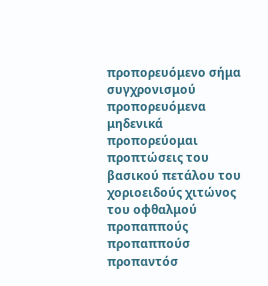προπορευόμενο σήμα συγχρονισμού
προπορευόμενα μηδενικά
προπορεύομαι
προπτώσεις του βασικού πετάλου του χοριοειδούς χιτώνος του οφθαλμού
προπαππούς
προπαππούσ
προπαντόσ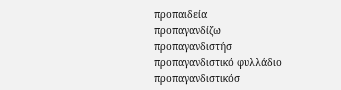προπαιδεία
προπαγανδίζω
προπαγανδιστήσ
προπαγανδιστικό φυλλάδιο
προπαγανδιστικόσ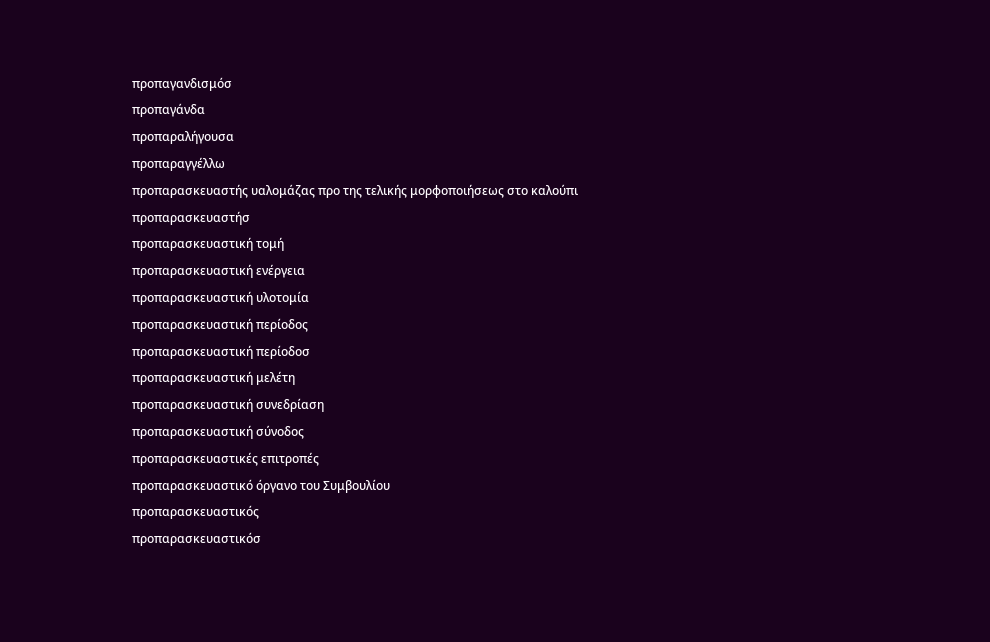προπαγανδισμόσ
προπαγάνδα
προπαραλήγουσα
προπαραγγέλλω
προπαρασκευαστής υαλομάζας προ της τελικής μορφοποιήσεως στο καλούπι
προπαρασκευαστήσ
προπαρασκευαστική τομή
προπαρασκευαστική ενέργεια
προπαρασκευαστική υλοτομία
προπαρασκευαστική περίοδος
προπαρασκευαστική περίοδοσ
προπαρασκευαστική μελέτη
προπαρασκευαστική συνεδρίαση
προπαρασκευαστική σύνοδος
προπαρασκευαστικές επιτροπές
προπαρασκευαστικό όργανο του Συμβουλίου
προπαρασκευαστικός
προπαρασκευαστικόσ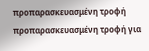προπαρασκευασμένη τροφή
προπαρασκευασμένη τροφή για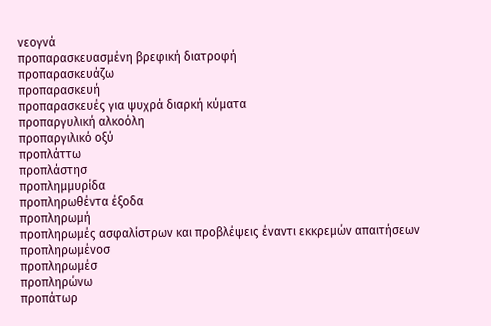νεογνά
προπαρασκευασμένη βρεφική διατροφή
προπαρασκευάζω
προπαρασκευή
προπαρασκευές για ψυχρά διαρκή κύματα
προπαργυλική αλκοόλη
προπαργιλικό οξύ
προπλάττω
προπλάστησ
προπλημμυρίδα
προπληρωθέντα έξοδα
προπληρωμή
προπληρωμές ασφαλίστρων και προβλέψεις έναντι εκκρεμών απαιτήσεων
προπληρωμένοσ
προπληρωμέσ
προπληρώνω
προπάτωρ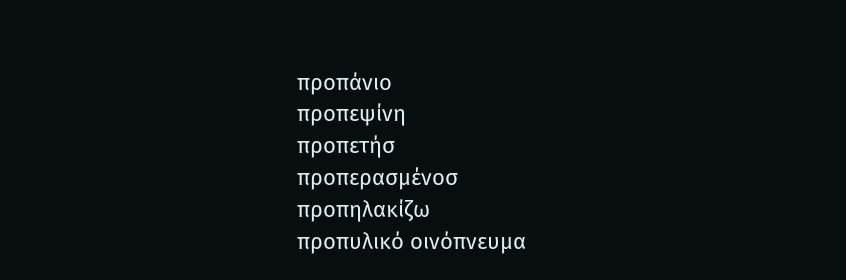προπάνιο
προπεψίνη
προπετήσ
προπερασμένοσ
προπηλακίζω
προπυλικό οινόπνευμα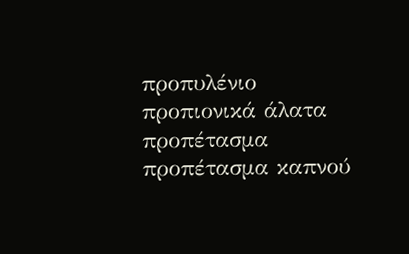προπυλένιο
προπιονικά άλατα
προπέτασμα
προπέτασμα καπνού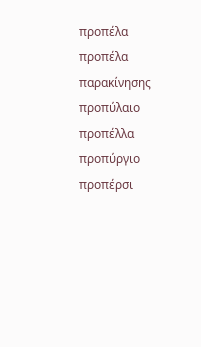προπέλα
προπέλα παρακίνησης
προπύλαιο
προπέλλα
προπύργιο
προπέρσι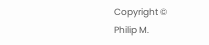Copyright ©
Philip M.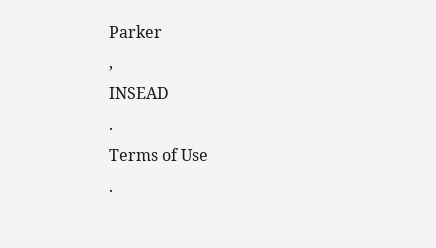Parker
,
INSEAD
.
Terms of Use
.